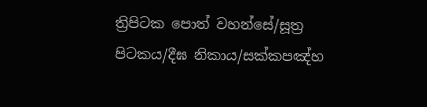ත්‍රිපිටක පොත් වහන්සේ/සූත්‍ර පිටකය/දීඝ නිකාය/සක්කපඤ්හ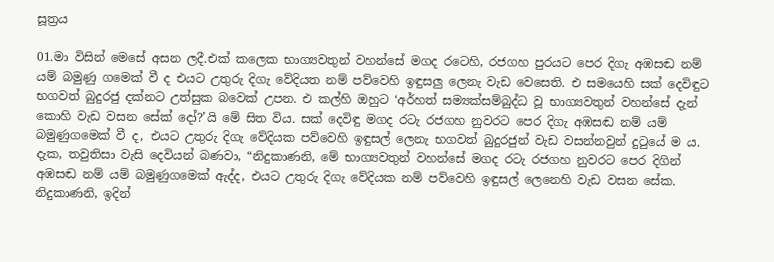සූත්‍රය

01.මා විසින් මෙසේ අසන ලදී.එක් කලෙක භාග්‍යවතුන් වහන්සේ මගද රටෙහි, රජගහ පුරයට පෙර දිගැ අඹසඬ නම් යම් බමුණු ගමෙක් වී ද එයට උතුරු දිගැ වේදියත නම් පව්වෙහි ඉඳුසලු ලෙනැ වැඩ වෙසෙති. එ සමයෙහි සක් දෙවිඳුට භගවත් බුදුරජු දක්නට උත්සුක බවෙක් උපන. එ කල්හි ඔහුට ‘අර්හත් සම්‍යක්සම්බුද්ධ වූ භාග්‍යවතුන් වහන්සේ දැන් කොහි වැඩ වසන සේක් දෝ?’යි මේ සිත විය. සක් දෙවිඳු මගද රටැ රජගහ නුවරට පෙර දිගැ අඹසඬ නම් යම් බමුණුගමෙක් වී ද, එයට උතුරු දිගැ වේදියක පව්වෙහි ඉඳුසල් ලෙනැ භගවත් බුදුරජුන් වැඩ වසන්නවුන් දුටුයේ ම ය. දැක, තවුතිසා වැසි දෙවියන් බණවා, “නිදුකාණනි, මේ භාග්‍යවතුන් වහන්සේ මගද රටැ රජගහ නුවරට පෙර දිගින් අඹසඬ නම් යම් බමුණුගමෙක් ඇද්ද, එයට උතුරු දිගැ වේදියක නම් පව්වෙහි ඉඳුසල් ලෙනෙහි වැඩ වසන සේක. නිදුකාණනි, ඉදින්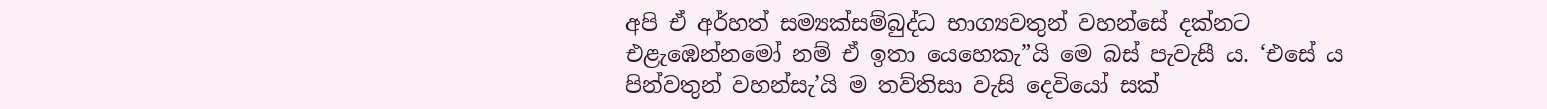අපි ඒ අර්හත් සම්‍යක්සම්බුද්ධ භාග්‍යවතුන් වහන්සේ දක්නට එළැඹෙන්නමෝ නම් ඒ ඉතා යෙහෙකැ”යි මෙ බස් පැවැසී ය. ‘එසේ ය පින්වතුන් වහන්සැ’යි ම තව්තිසා වැසි දෙවියෝ සක්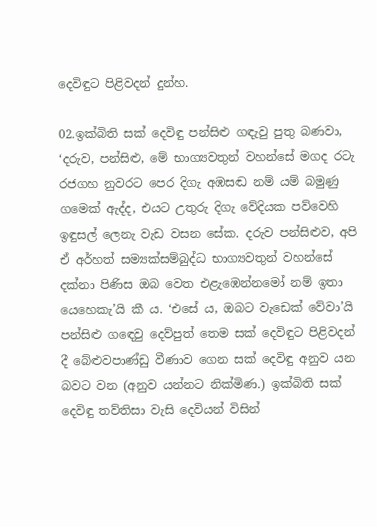දෙවිඳුට පිළිවදන් දුන්හ.

02.ඉක්බිති සක් දෙවිඳු පන්සිළු ගඳැවු පුතු බණවා, ‘දරුව, පන්සිළු, මේ භාග්‍යවතුන් වහන්සේ මගද රටැ රජගහ නුවරට පෙර දිගැ අඹසඬ නම් යම් බමුණු ගමෙක් ඇද්ද, එයට උතුරු දිගැ වේදියක පව්වෙහි ඉඳුසල් ලෙනැ වැඩ වසන සේක. දරුව පන්සිළුව, අපි ඒ අර්හත් සම්‍යක්සම්බුද්ධ භාග්‍යවතුන් වහන්සේ දක්නා පිණිස ඔබ වෙත එළැඹෙන්නමෝ නම් ඉතා යෙහෙකැ’යි කී ය. ‘එසේ ය, ඔබට වැඩෙක් වේවා’යි පන්සිළු ගඳෙවු දෙව්පුත් තෙම සක් දෙවිඳුට පිළිවදන් දී බේළුවපාණ්ඩු වීණාව ගෙන සක් දෙවිඳු අනුව යන බවට වන (අනුව යන්නට නික්මිණ.) ඉක්බිති සක් දෙවිඳු තව්තිසා වැසි දෙවියන් විසින්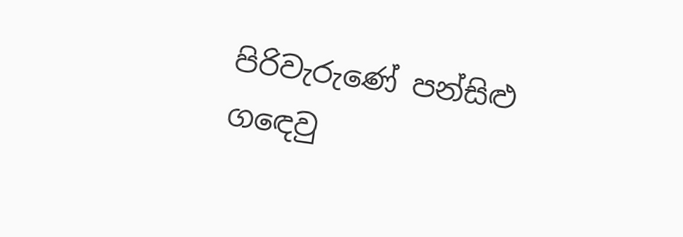පිරිවැරුණේ පන්සිළු ගඳෙවු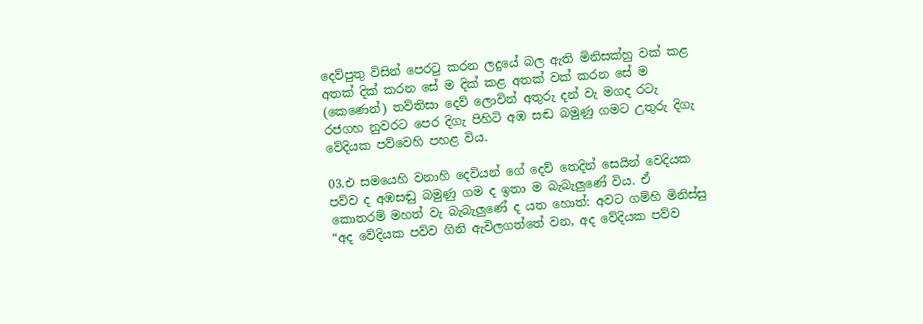දෙව්පුතු විසින් පෙරටු කරන ලදුයේ බල ඇති මිනිසක්හු වක් කළ අතක් දික් කරන සේ ම දික් කළ අතක් වක් කරන සේ ම (කෙණෙන්) තව්තිසා දෙව් ලොවින් අතුරු දන් වැ මගද රටැ රජගහ නුවරට පෙර දිගැ පිහිටි අඹ සඬ බමුණු ගමට උතුරු දිගැ වේදියක පව්වෙහි පහළ විය.

03.එ සමයෙහි වනාහි දෙවියන් ගේ දෙව් තෙදින් සෙයින් වෙදියක පව්ව ද අඹසඬු බමුණු ගම ද ඉතා ම බැබැලුණේ විය. ඒ කොතරම් මහත් වැ බැබැලුණේ ද යත හොත්: අවට ගම්හි මිනිස්සු “අද වේදියක පව්ව ගිනි ඇවිලගත්තේ වන, අද වේදියක පව්ව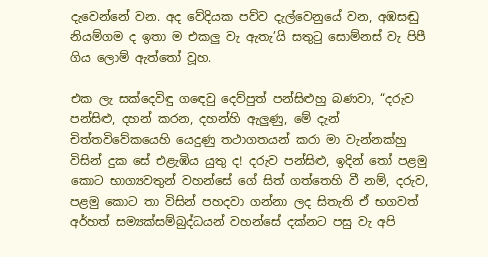දැවෙන්නේ වන. අද වේදියක පව්ව දැල්වෙනුයේ වන, අඹසඬු නියම්ගම ද ඉතා ම එකලු වැ ඇතැ’යි සතුටු සොම්නස් වැ පිපී ගිය ලොම් ඇත්තෝ වූහ.

එක ලැ සක්දෙවිඳු ගඳෙවු දෙව්පුත් පන්සිළුහු බණවා, “දරුව පන්සිළු, දහන් කරන, දහන්හි ඇලුණු, මේ දැන් චිත්තවිවේකයෙහි යෙදුණු තථාගතයන් කරා මා වැන්නක්හු විසින් දුක සේ එළැඹිය යුතු ද! දරුව පන්සිළු, ඉදින් තෝ පළමු කොට භාග්‍යවතුන් වහන්සේ ගේ සිත් ගත්තෙහි වී නම්, දරුව, පළමු කොට තා විසින් පහදවා ගන්නා ලද සිතැති ඒ භගවත් අර්හත් සම්‍යක්සම්බුද්ධයන් වහන්සේ දක්නට පසු වැ අපි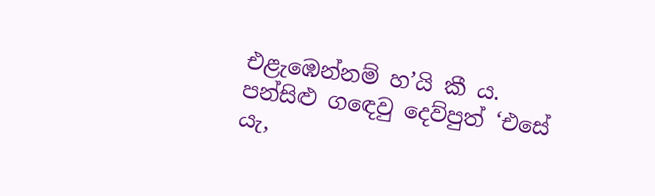එළැඹෙන්නම් හ’යි කී ය. පන්සිළු ගඳෙවු දෙව්පුත් ‘එසේ යැ,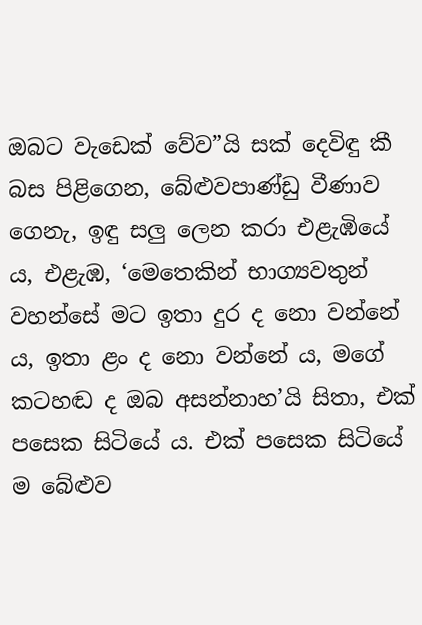ඔබට වැඩෙක් වේව”යි සක් දෙවිඳු කී බස පිළිගෙන, බේළුවපාණ්ඩු වීණාව ගෙනැ, ඉඳු සලු ලෙන කරා එළැඹියේ ය, එළැඹ, ‘මෙතෙකින් භාග්‍යවතුන් වහන්සේ මට ඉතා දුර ද නො වන්නේ ය, ඉතා ළං ද නො වන්නේ ය, මගේ කටහඬ ද ඔබ අසන්නාහ’යි සිතා, එක් පසෙක සිටියේ ය. එක් පසෙක සිටියේ ම බේළුව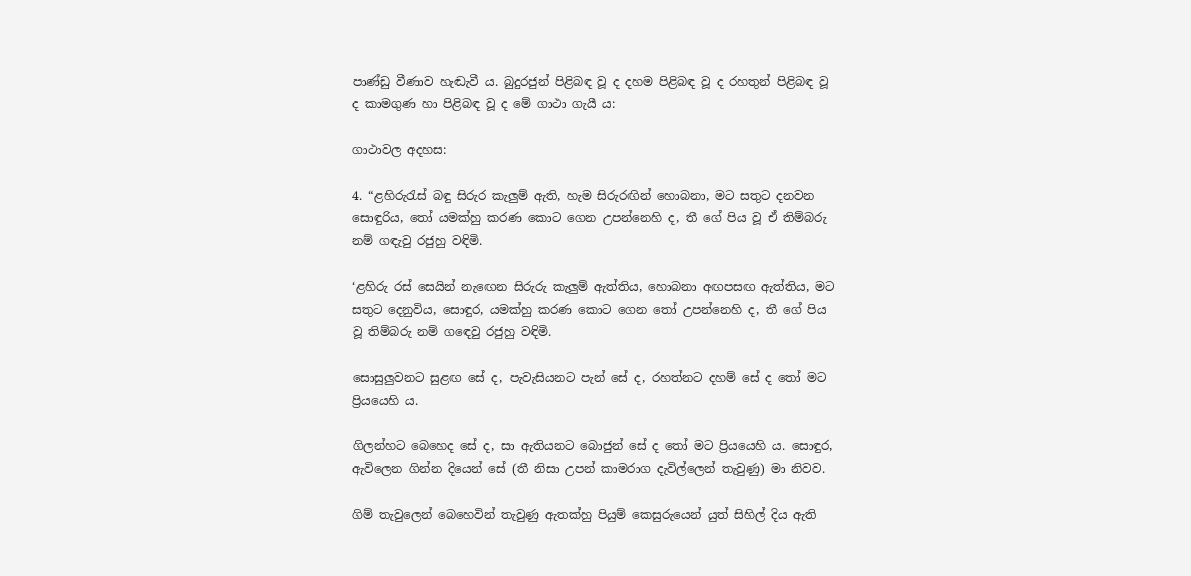පාණ්ඩු වීණාව හැඬැවී ය. බුදුරජුන් පිළිබඳ වූ ද දහම පිළිබඳ වූ ද රහතුන් පිළිබඳ වූ ද කාමගුණ හා පිළිබඳ වූ ද මේ ගාථා ගැයී ය:

ගාථාවල අදහස:

4. “ළහිරුරැස් බඳු සිරුර කැලුම් ඇති, හැම සිරුරඟින් හොබනා, මට සතුට දනවන සොඳුරිය, තෝ යමක්හු කරණ කොට ගෙන උපන්නෙහි ද, තී ගේ පිය වූ ඒ තිම්බරු නම් ගඳැවු රජුහු වඳිමි.

‘ළහිරු රස් සෙයින් නැඟෙන සිරුරු කැලුම් ඇත්තිය, හොබනා අඟපසඟ ඇත්තිය, මට සතුට දෙනුවිය, සොඳුර, යමක්හු කරණ කොට ගෙන තෝ උපන්නෙහි ද, තී ගේ පිය වූ තිම්බරු නම් ගඳෙවු රජුහු වඳිමි.

සොසුලුවනට සුළඟ සේ ද, පැවැසියනට පැන් සේ ද, රහත්නට දහම් සේ ද තෝ මට ප්‍රියයෙහි ය.

ගිලන්හට බෙහෙද සේ ද, සා ඇතියනට බොජුන් සේ ද තෝ මට ප්‍රියයෙහි ය. සොඳුර, ඇවිලෙන ගින්න දියෙන් සේ (තී නිසා උපන් කාමරාග දැවිල්ලෙන් තැවුණු) මා නිවව.

ගිම් තැවුලෙන් බෙහෙවින් තැවුණු ඇතක්හු පියුම් කෙසුරුයෙන් යුත් සිහිල් දිය ඇති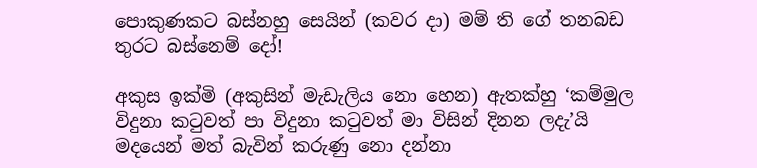පොකුණකට බස්නහු සෙයින් (කවර දා) මම් ති ගේ තනබඩ තුරට බස්නෙම් දෝ!

අකුස ඉක්මි (අකුසින් මැඩැලිය නො හෙන) ඇතක්හු ‘කම්මුල විදුනා කටුවත් පා විදුනා කටුවත් මා විසින් දිනන ලදැ’යි මදයෙන් මත් බැවින් කරුණු නො දන්නා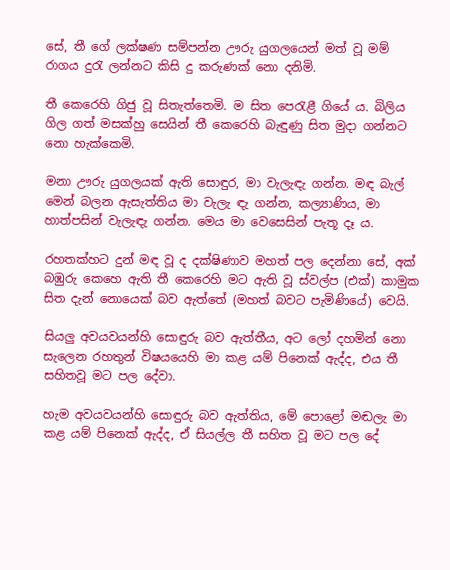සේ, තී ගේ ලක්ෂණ සම්පන්න ඌරු යුගලයෙන් මත් වූ මම් රාගය දුරැ ලන්නට කිසි දු කරුණක් නො දනිමි.

තී කෙරෙහි ගිජු වූ සිතැත්තෙමි. ම සිත පෙරැළී ගියේ ය. බිලිය ගිල ගත් මසක්හු සෙයින් තී කෙරෙහි බැඳුණු සිත මුදා ගන්නට නො හැක්කෙමි.

මනා ඌරු යුගලයක් ඇති සොඳුර, මා වැලැඳැ ගන්න. මඳ බැල් මෙන් බලන ඇසැත්තිය මා වැලැ ඳැ ගන්න, කල්‍යාණිය, මා හාත්පසින් වැලැඳැ ගන්න. මෙය මා වෙසෙසින් පැතූ දෑ ය.

රහතක්හට දුන් මඳ වූ ද දක්ෂිණාව මහත් පල දෙන්නා සේ, අක් බඹුරු කෙහෙ ඇති තී කෙරෙහි මට ඇති වූ ස්වල්ප (එක්) කාමුක සිත දැන් නොයෙක් බව ඇත්තේ (මහත් බවට පැමිණියේ) වෙයි.

සියලු අවයවයන්හි සොඳුරු බව ඇත්තීය, අට ලෝ දහමින් නො සැලෙන රහතුන් විෂයයෙහි මා කළ යම් පිනෙක් ඇද්ද, එය තී සහිතවූ මට පල දේවා.

හැම අවයවයන්හි සොඳුරු බව ඇත්තිය, මේ පොළෝ මඬලැ මා කළ යම් පිනෙක් ඇද්ද, ඒ සියල්ල තී සහිත වූ මට පල දේ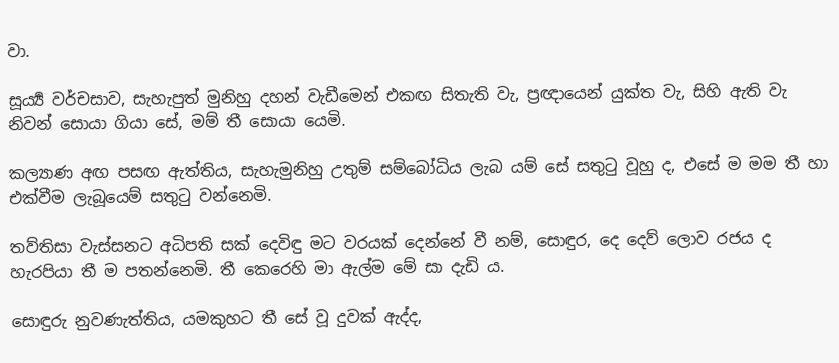වා.

සූර්‍ය්‍ය වර්චසාව, සැහැපුත් මුනිහු දහන් වැඩීමෙන් එකඟ සිතැති වැ, ප්‍රඥායෙන් යුක්ත වැ, සිහි ඇති වැ නිවන් සොයා ගියා සේ, මම් තී සොයා යෙමි.

කල්‍යාණ අඟ පසඟ ඇත්තිය, සැහැමුනිහු උතුම් සම්බෝධිය ලැබ යම් සේ සතුටු වූහු ද, එසේ ම මම තී හා එක්වීම ලැබූයෙම් සතුටු වන්නෙමි.

තව්තිසා වැස්සනට අධිපති සක් දෙවිඳු මට වරයක් දෙන්නේ වී නම්, සොඳුර, දෙ දෙව් ලොව රජය ද හැරපියා තී ම පතන්නෙමි. තී කෙරෙහි මා ඇල්ම මේ සා දැඩි ය.

සොඳුරු නුවණැත්තිය, යමකුහට තී සේ වූ දුවක් ඇද්ද,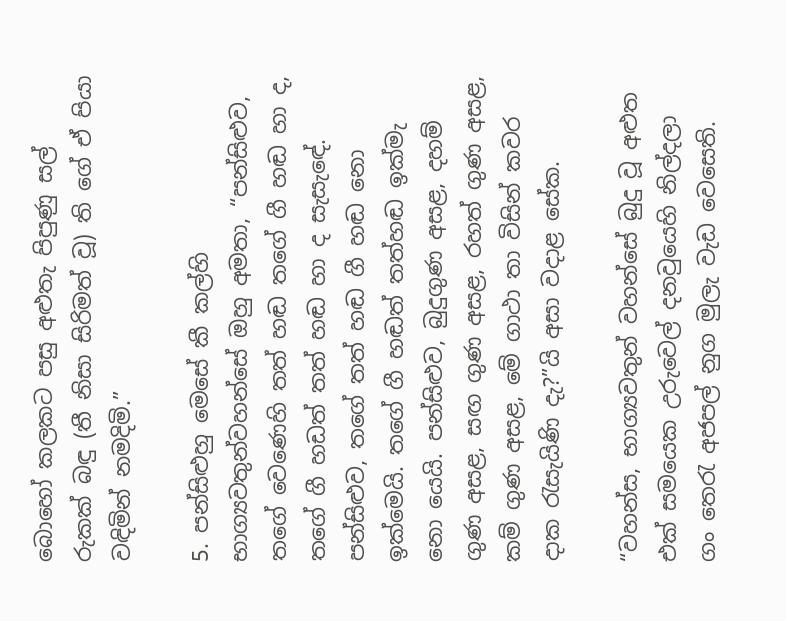බොහෝ කලකට පසු අළුතැ පිපුණු සල් රුකක් බඳු (තී නිසා සිරිමත් වූ) ති ගේ ඒ පියා වඳිමින් නමදිමි.”

5. පන්සිළුහු මෙසේ කී කල්හි භාග්‍යවතුන්වහන්සේ ඔහු අමතා, “පන්සිළුව, තගේ වෙණෙහි තත් හඬ තගේ ගී හඬ හා ද, තගේ ගී හඩත් තත් හඬ හා ද සැසැඳේ. පන්සිළුව, තගේ තත් හඬ ගී හඬ නො ඉක්මෙයි. තගේ ගී හඬත් තත්හඬ ඉක්මැ නො යෙයි. පන්සිළුව, බුදුගුණ අසළ, දහම් ගුණ අසළ, සඟ ගුණ අසළ, රහත් ගුණ අසළ, කම් ගුණ අසළ, මේ ගාථා තා විසින් කවර දාක රැසැයිණි දැ?”යි අසා වදාළ සේක.

“වහන්ස, භාග්‍යවතුන් වහන්සේ බුදු වූ අළුත එක් සමයෙක උරුවෙල් දනවුයෙහි නිල්දලා ගං තෙරැ අජපල් නුග මුලැ වැඩ වෙසෙති.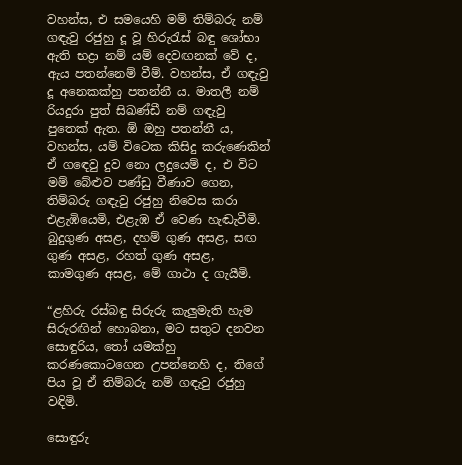වහන්ස, එ සමයෙහි මම් තිම්බරු නම් ගඳැවු රජුහු දූ වූ හිරුරැස් බඳු ශෝභා ඇති භද්‍රා නම් යම් දෙවඟනක් වේ ද, ඇය පතන්නෙම් වීම්. වහන්ස, ඒ ගඳැවු දූ අනෙකක්හු පතන්නී ය. මාතලී නම් රියදුරා පුත් සිඛණ්ඩී නම් ගඳැවු පුතෙක් ඇත. ඕ ඔහු පතන්නී ය, වහන්ස, යම් විටෙක කිසිදු කරුණෙකින් ඒ ගඳෙවු දුව නො ලදුයෙම් ද, එ විට මම් බේළුව පණ්ඩු වීණාව ගෙන, තිම්බරු ගඳැවු රජුහු නිවෙස කරා එළැඹියෙමි, එළැඹ ඒ වෙණ හැඬැවීමි. බුදුගුණ අසළ, දහම් ගුණ අසළ, සඟ ගුණ අසළ, රහත් ගුණ අසළ, කාමගුණ අසළ, මේ ගාථා ද ගැයීමි.

“ළහිරු රස්බඳු සිරුරු කැලුමැති හැම සිරුරඟින් හොබනා, මට සතුට දනවන සොඳුරිය, තෝ යමක්හු කරණකොටගෙන උපන්නෙහි ද, තිගේ පිය වූ ඒ තිම්බරු නම් ගඳැවු රජුහු වඳිමි.

සොඳුරු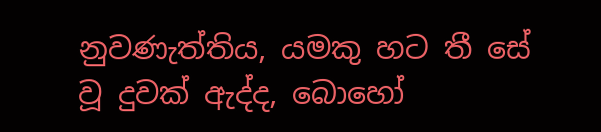නුවණැත්තිය, යමකු හට තී සේ වූ දුවක් ඇද්ද, බොහෝ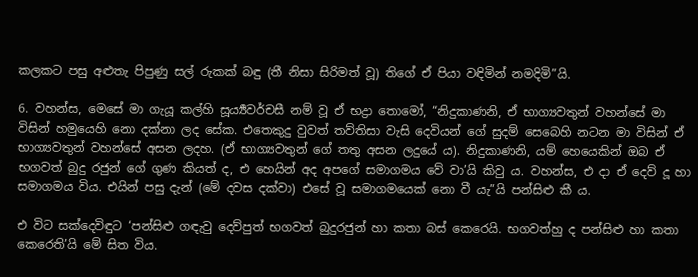කලකට පසු අළුතැ පිපුණු සල් රුකක් බඳු (තී නිසා සිරිමත් වූ) තිගේ ඒ පියා වඳිමින් නමදිමි”යි.

6. වහන්ස, මෙසේ මා ගැයූ කල්හි සූර්‍ය්‍යවර්චසී නම් වූ ඒ භද්‍රා තොමෝ, “නිදුකාණනි, ඒ භාග්‍යවතුන් වහන්සේ මා විසින් හමුයෙහි නො දක්නා ලද සේක. එතෙකුදු වුවත් තව්තිසා වැසි දෙවියන් ගේ සුදම් සෙබෙහි නටන මා විසින් ඒ භාග්‍යවතුන් වහන්සේ අසන ලදහ. (ඒ භාග්‍යවතුන් ගේ තතු අසන ලදුයේ ය). නිදුකාණනි, යම් හෙයෙකින් ඔබ ඒ භගවත් බුදු රජුන් ගේ ගුණ කියත් ද, එ හෙයින් අද අපගේ සමාගමය වේ වා’යි කිවු ය. වහන්ස, එ දා ඒ දෙව් දූ හා සමාගමය විය. එයින් පසු දැන් (මේ දවස දක්වා) එසේ වූ සමාගමයෙක් නො වී යැ”යි පන්සිළු කී ය.

එ විට සක්දෙවිඳුට ‘පන්සිළු ගඳැවු දෙව්පුත් භගවත් බුදුරජුන් හා කතා බස් කෙරෙයි. භගවත්හු ද පන්සිළු හා කතා කෙරෙති’යි මේ සිත විය.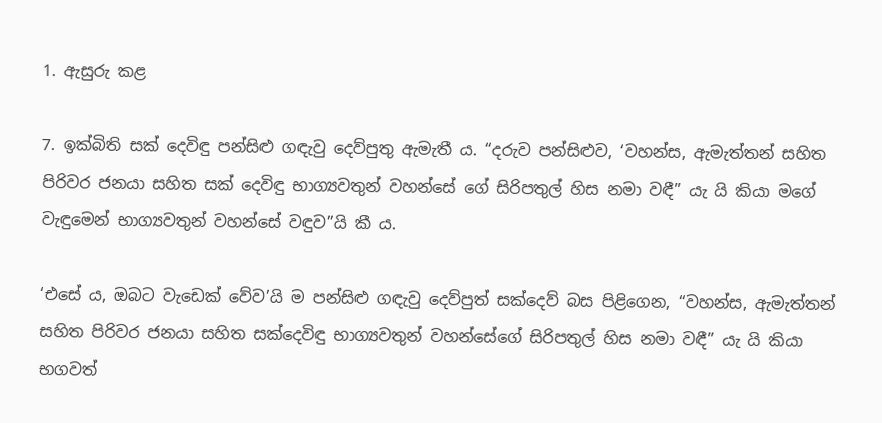1. ඇසුරු කළ

7. ඉක්බිති සක් දෙවිඳු පන්සිළු ගඳැවු දෙව්පුතු ඇමැතී ය. “දරුව පන්සිළුව, ‘වහන්ස, ඇමැත්තන් සහිත පිරිවර ජනයා සහිත සක් දෙවිඳු භාග්‍යවතුන් වහන්සේ ගේ සිරිපතුල් හිස නමා වඳී” යැ යි කියා මගේ වැඳුමෙන් භාග්‍යවතුන් වහන්සේ වඳුව”යි කී ය.

‘එසේ ය, ඔබට වැඩෙක් වේව’යි ම පන්සිළු ගඳැවු දෙව්පුත් සක්දෙව් බස පිළිගෙන, “වහන්ස, ඇමැත්තන් සහිත පිරිවර ජනයා සහිත සක්දෙවිඳු භාග්‍යවතුන් වහන්සේගේ සිරිපතුල් හිස නමා වඳී” යැ යි කියා භගවත්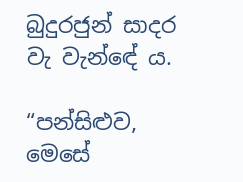බුදුරජුන් සාදර වැ වැන්ඳේ ය.

“පන්සිළුව, මෙසේ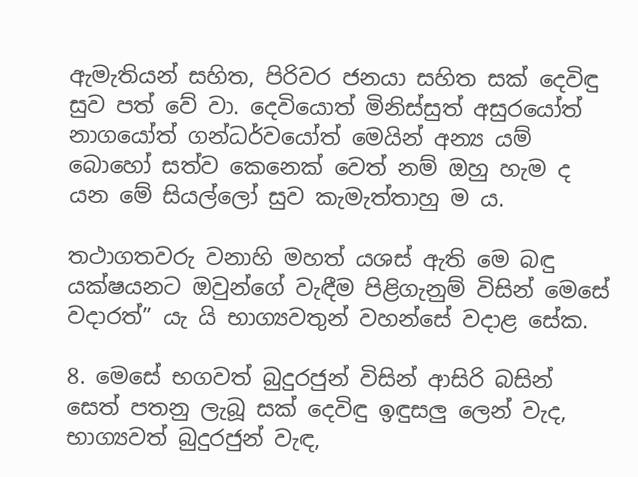ඇමැතියන් සහිත, පිරිවර ජනයා සහිත සක් දෙවිඳු සුව පත් වේ වා. දෙවියොත් මිනිස්සුත් අසුරයෝත් නාගයෝත් ගන්ධර්වයෝත් මෙයින් අන්‍ය යම් බොහෝ සත්ව කෙනෙක් වෙත් නම් ඔහු හැම ද යන මේ සියල්ලෝ සුව කැමැත්තාහු ම ය.

තථාගතවරු වනාහි මහත් යශස් ඇති මෙ බඳු යක්ෂයනට ඔවුන්ගේ වැඳීම පිළිගැනුම් විසින් මෙසේ වදාරත්” යැ යි භාග්‍යවතුන් වහන්සේ වදාළ සේක.

8. මෙසේ භගවත් බුදුරජුන් විසින් ආසිරි බසින් සෙත් පතනු ලැබූ සක් දෙවිඳු ඉඳුසලු ලෙන් වැද, භාග්‍යවත් බුදුරජුන් වැඳ,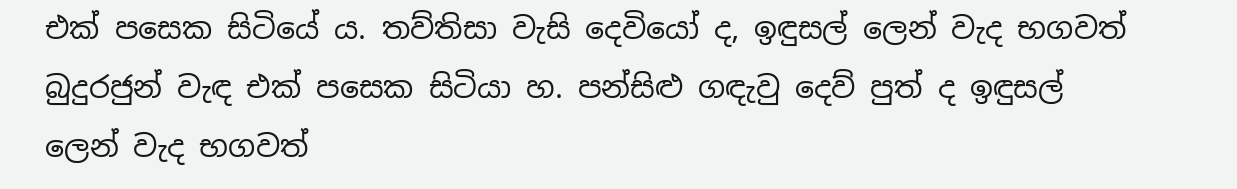එක් පසෙක සිටියේ ය. තව්තිසා වැසි දෙවියෝ ද, ඉඳුසල් ලෙන් වැද භගවත් බුදුරජුන් වැඳ එක් පසෙක සිටියා හ. පන්සිළු ගඳැවු දෙව් පුත් ද ඉඳුසල් ලෙන් වැද භගවත්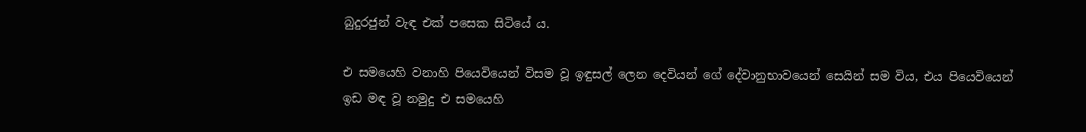බුදුරජුන් වැඳ එක් පසෙක සිටියේ ය.

එ සමයෙහි වනාහි පියෙවියෙන් විසම වූ ඉඳුසල් ලෙන දෙවියන් ගේ දේවානුභාවයෙන් සෙයින් සම විය, එය පියෙවියෙන් ඉඩ මඳ වූ නමුදු එ සමයෙහි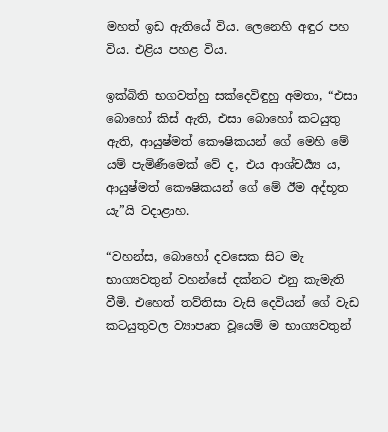මහත් ඉඩ ඇතියේ විය. ලෙනෙහි අඳුර පහ විය. එළිය පහළ විය.

ඉක්බිති භගවත්හු සක්දෙවිඳුහු අමතා, “එසා බොහෝ කිස් ඇති, එසා බොහෝ කටයුතු ඇති, ආයුෂ්මත් කෞෂිකයන් ගේ මෙහි මේ යම් පැමිණීමෙක් වේ ද, එය ආශ්චර්‍ය්‍ය ය, ආයුෂ්මත් කෞෂිකයන් ගේ මේ ඊම අද්භූත යැ”යි වදාළාහ.

“වහන්ස, බොහෝ දවසෙක සිට මැ භාග්‍යවතුන් වහන්සේ දක්නට එනු කැමැති වීමි. එහෙත් තව්තිසා වැසි දෙවියන් ගේ වැඩ කටයුතුවල ව්‍යාපෘත වූයෙම් ම භාග්‍යවතුන්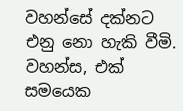වහන්සේ දක්නට එනු නො හැකි වීමි. වහන්ස, එක් සමයෙක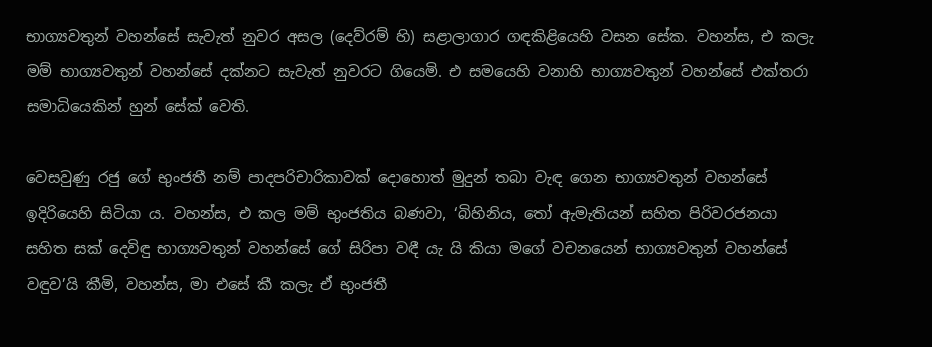භාග්‍යවතුන් වහන්සේ සැවැත් නුවර අසල (දෙව්රම් හි) සළාලාගාර ගඳකිළියෙහි වසන සේක. වහන්ස, එ කලැ මම් භාග්‍යවතුන් වහන්සේ දක්නට සැවැත් නුවරට ගියෙමි. එ සමයෙහි වනාහි භාග්‍යවතුන් වහන්සේ එක්තරා සමාධියෙකින් හුන් සේක් වෙති.

වෙසවුණු රජු ගේ භුංජතී නම් පාදපරිචාරිකාවක් දොහොත් මුදුන් තබා වැඳ ගෙන භාග්‍යවතුන් වහන්සේ ඉදිරියෙහි සිටියා ය. වහන්ස, එ කල මම් භුංජතිය බණවා, ‘බිහිනිය, තෝ ඇමැතියන් සහිත පිරිවරජනයා සහිත සක් දෙවිඳු භාග්‍යවතුන් වහන්සේ ගේ සිරිපා වඳී යැ යි කියා මගේ වචනයෙන් භාග්‍යවතුන් වහන්සේ වඳුව’යි කීමි, වහන්ස, මා එසේ කී කලැ ඒ භුංජතී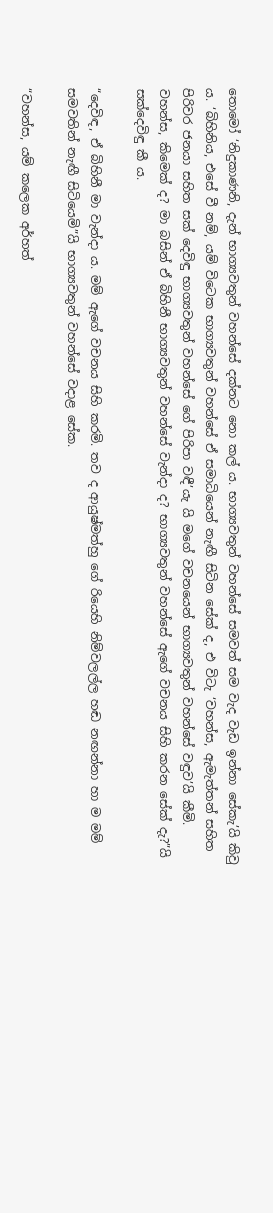තොමෝ ‘නිදුකාණනි, දැන් භාග්‍යවතුන් වහන්සේ දක්නට නො කල් ය. භාග්‍යවතුන් වහන්සේ සමවත් සම වැද වැඩ ඉන්නා සේකැ’යි කිවු ය. ‘බිහිනිය, එසේ වී නම්, යම් විටෙක භාග්‍යවතුන් වහන්සේ ඒ සමාධියෙන් නැඟී සිටින සේක් ද, එ විටැ ‘වහන්ස, ඇමැත්තන් සහිත පිරිවර ජනයා සහිත සක් දෙවිඳු භාග්‍යවතුන් වහන්සේ ගේ පිරිපා වඳී’යැ යි මගේ වචනයෙන් භාග්‍යවතුන් වහන්සේ වඳුව’යි කීමි. වහන්ස, කිමෙක් ද? මා බසින් ඒ බිහිනී භාග්‍යවතුන් වහන්සේ වැන්දා ද? භාග්‍යවතුන් වහන්සේ ඇගේ වචනය සිහි කරන සේක් දැ?”යි සක්දෙවිඳු කී ය.

“දෙවිඳ, ඒ බිහිනී මා වැන්දා ය. මම් ඇගේ වචනය සිහි කරමි. තව ද ආයුෂ්මත්හු ගේ රියෙහි නිම්වලල්ල හඬ නඟන්නා හා ම මම් සමවතින් නැඟී සිටියෙමි”යි භාග්‍යවතුන් වහන්සේ වදාළ සේක.

“වහන්ස, යම් කලෙක අර්හත්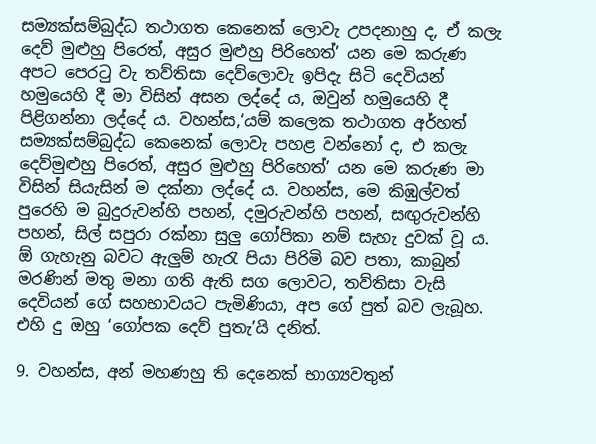සම්‍යක්සම්බුද්ධ තථාගත කෙනෙක් ලොවැ උපදනාහු ද, ඒ කලැ දෙව් මුළුහු පිරෙත්, අසුර මුළුහු පිරිහෙත්’ යන මෙ කරුණ අපට පෙරටු වැ තව්තිසා දෙව්ලොවැ ඉපිදැ සිටි දෙවියන් හමුයෙහි දී මා විසින් අසන ලද්දේ ය, ඔවුන් හමුයෙහි දී පිළිගන්නා ලද්දේ ය. වහන්ස,‘යම් කලෙක තථාගත අර්හත් සම්‍යක්සම්බුද්ධ කෙනෙක් ලොවැ පහළ වන්නෝ ද, එ කලැ දෙව්මුළුහු පිරෙත්, අසුර මුළුහු පිරිහෙත්’ යන මෙ කරුණ මා විසින් සියැසින් ම දක්නා ලද්දේ ය. වහන්ස, මෙ කිඹුල්වත් පුරෙහි ම බුදුරුවන්හි පහන්, දමුරුවන්හි පහන්, සඟුරුවන්හි පහන්, සිල් සපුරා රක්නා සුලු ගෝපිකා නම් සැහැ දුවක් වූ ය. ඕ ගැහැනු බවට ඇලුම් හැරැ පියා පිරිමි බව පතා, කාබුන් මරණින් මතු මනා ගති ඇති සග ලොවට, තව්තිසා වැසි දෙවියන් ගේ සහභාවයට පැමිණියා, අප ගේ පුත් බව ලැබූහ. එහි දු ඔහු ‘ගෝපක දෙව් පුතැ’යි දනිත්.

9. වහන්ස, අන් මහණහු ති දෙනෙක් භාග්‍යවතුන්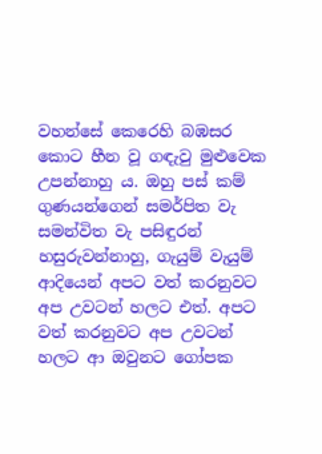වහන්සේ කෙරෙහි බඹසර කොට හීන වූ ගඳැවු මුළුවෙක උපන්නාහු ය. ඔහු පස් කම් ගුණයන්ගෙන් සමර්පිත වැ සමන්විත වැ පසිඳුරන් හසුරුවන්නාහු, ගැයුම් වැයුම් ආදියෙන් අපට වත් කරනුවට අප උවටන් හලට එත්. අපට වත් කරනුවට අප උවටන් හලට ආ ඔවුනට ගෝපක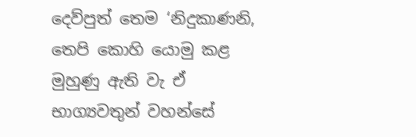දෙව්පුත් තෙම ‘නිදුකාණනි, තෙපි කොහි යොමු කළ මුහුණු ඇති වැ ඒ භාග්‍යවතුන් වහන්සේ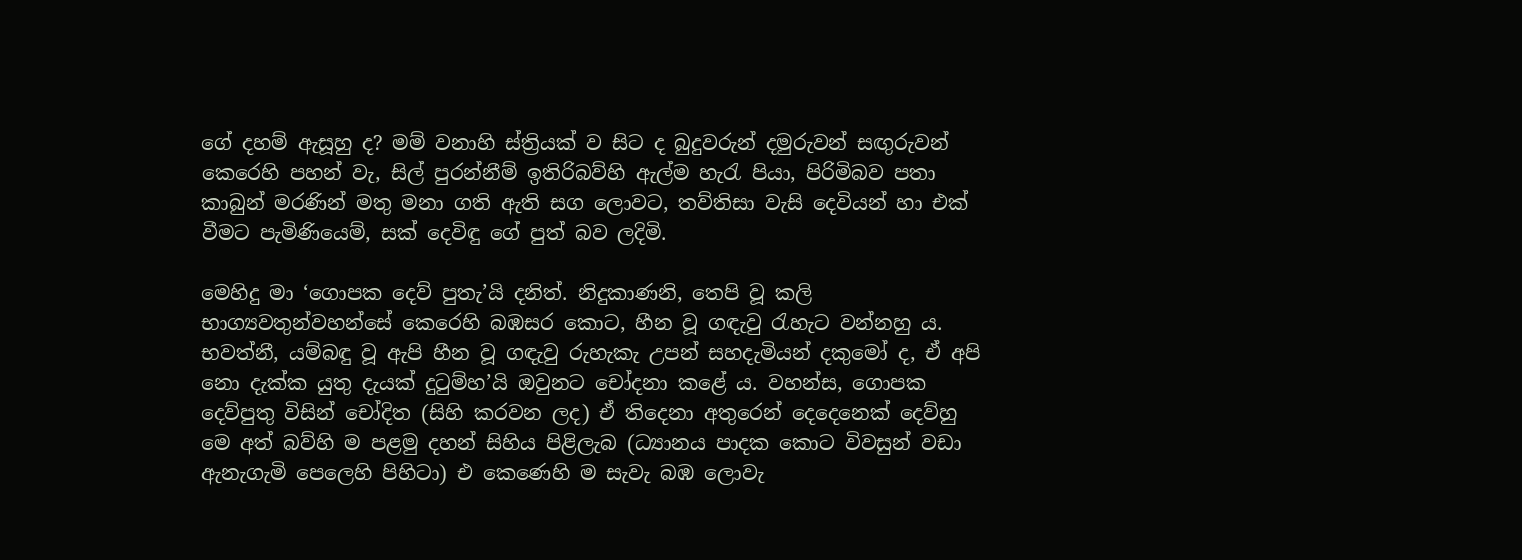ගේ දහම් ඇසූහු ද? මම් වනාහි ස්ත්‍රියක් ව සිට ද බුදුවරුන් දමුරුවන් සඟුරුවන් කෙරෙහි පහන් වැ, සිල් පුරන්නීම් ඉතිරිබව්හි ඇල්ම හැරැ පියා, පිරිමිබව පතා කාබුන් මරණින් මතු මනා ගති ඇති සග ලොවට, තව්තිසා වැසි දෙවියන් හා එක් වීමට පැමිණියෙම්, සක් දෙවිඳු ගේ පුත් බව ලදිමි.

මෙහිදු මා ‘ගොපක දෙව් පුතැ’යි දනිත්. නිදුකාණනි, තෙපි වූ කලි භාග්‍යවතුන්වහන්සේ කෙරෙහි බඹසර කොට, හීන වූ ගඳැවු රැහැට වන්නහු ය. භවත්නී, යම්බඳු වූ ඇපි හීන වූ ගඳැවු රුහැකැ උපන් සහදැමියන් දකුමෝ ද, ඒ අපි නො දැක්ක යුතු දැයක් දුටුම්හ’යි ඔවුනට චෝදනා කළේ ය. වහන්ස, ගොපක දෙව්පුතු විසින් චෝදිත (සිහි කරවන ලද) ඒ තිදෙනා අතුරෙන් දෙදෙනෙක් දෙව්හු මෙ අත් බව්හි ම පළමු දහන් සිහිය පිළිලැබ (ධ්‍යානය පාදක කොට විවසුන් වඩා ඇනැගැමි පෙලෙහි පිහිටා) එ කෙණෙහි ම සැවැ බඹ ලොවැ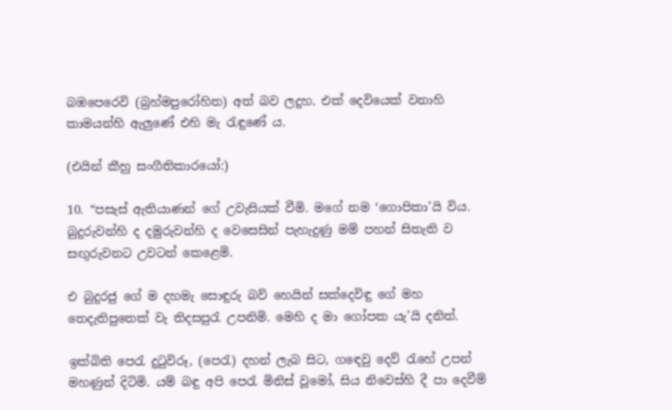බඹපෙරෙවි (බ්‍රහ්මපුරෝහිත) අත් බව ලදුහ. එක් දෙවියෙක් වනාහි කාමයන්හි ඇලුණේ එහි මැ රැඳුණේ ය.

(එයින් කීහු සංගීතිකාරයෝ:)

10. “පසැස් ඇතියාණන් ගේ උවැසියක් වීමි. මගේ නම ‘ගොපිකා’යි විය. බුදුරුවන්හි ද දමුරුවන්හි ද වෙසෙසින් පැහැදුණු මම් පහන් සිතැති ව සඟුරුවනට උවටන් කෙළෙමි.

එ බුදුරජු ගේ ම දහමැ සොඳුරු බව් හෙයින් සක්දෙවිඳු ගේ මහ තෙදැතිපුතෙක් වැ තිදසපුරැ උපනිමි. මෙහි ද මා ගෝපක යැ’යි දනිත්.

ඉක්බිති පෙරැ දුටුවිරූ, (පෙරැ) දහන් ලැබ සිට, ගඳෙවු දෙව් රැහේ උපන් මහණුන් දිටිමි. යම් බඳු අපි පෙරැ මිනිස් වූමෝ, සිය නිවෙස්හි දී පා දෙවීම්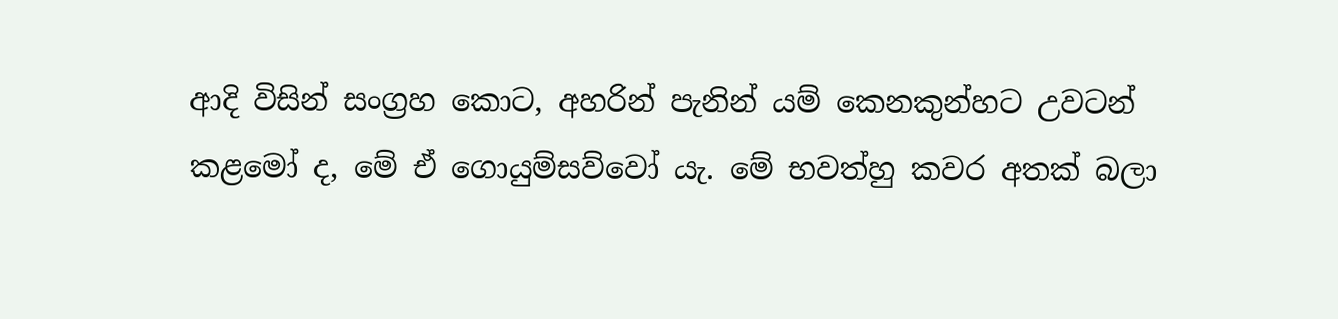ආදි විසින් සංග්‍රහ කොට, අහරින් පැනින් යම් කෙනකුන්හට උවටන් කළමෝ ද, මේ ඒ ගොයුම්සව්වෝ යැ. මේ භවත්හු කවර අතක් බලා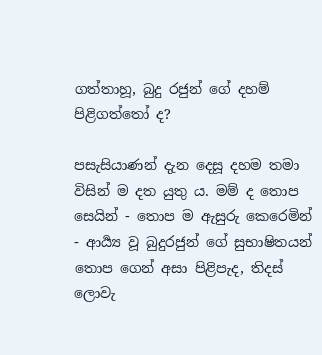ගත්තාහූ, බුදු රජුන් ගේ දහම් පිළිගත්තෝ ද?

පසැසියාණන් දැන දෙසූ දහම තමා විසින් ම දත යුතු ය. මම් ද තොප සෙයින් - තොප ම ඇසුරු කෙරෙමින් - ආර්‍ය්‍ය වූ බුදුරජුන් ගේ සුභාෂිතයන් තොප ගෙන් අසා පිළිපැද, තිදස් ලොවැ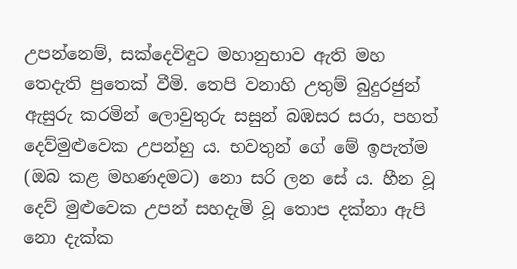උපන්නෙම්, සක්දෙවිඳුට මහානුභාව ඇති මහ තෙදැති පුතෙක් වීමි. තෙපි වනාහි උතුම් බුදුරජුන් ඇසුරු කරමින් ලොවුතුරු සසුන් බඹසර සරා, පහත් දෙව්මුළුවෙක උපන්හු ය. භවතුන් ගේ මේ ඉපැත්ම (ඔබ කළ මහණදමට) නො සරි ලන සේ ය. හීන වූ දෙව් මුළුවෙක උපන් සහදැමි වූ තොප දක්නා ඇපි නො දැක්ක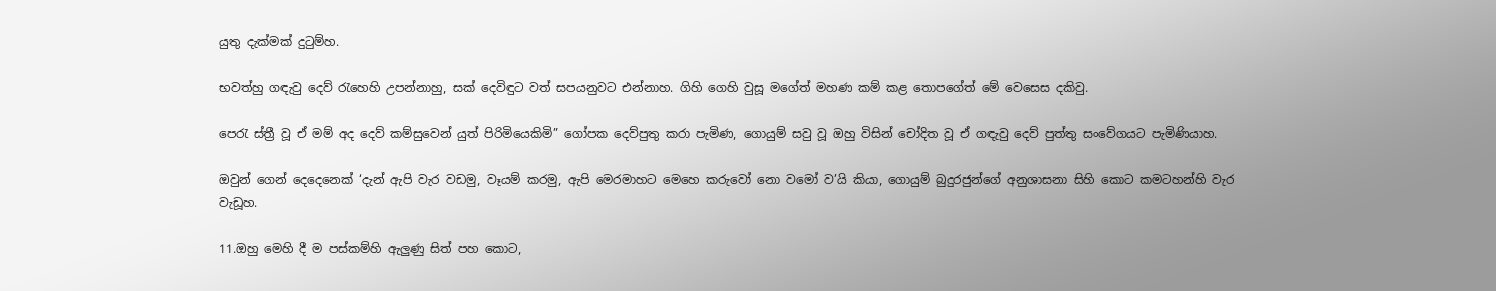යුතු දැක්මක් දුටුම්හ.

භවත්හු ගඳැවු දෙව් රැහෙහි උපන්නාහු, සක් දෙවිඳුට වත් සපයනුවට එන්නාහ. ගිහි ගෙහි වුසූ මගේත් මහණ කම් කළ තොපගේත් මේ වෙසෙස දකිවු.

පෙරැ ස්ත්‍රී වූ ඒ මම් අද දෙව් කම්සුවෙන් යුත් පිරිමියෙකිමි” ගෝපක දෙව්පුතු කරා පැමිණ, ගොයුම් සවු වූ ඔහු විසින් චෝදිත වූ ඒ ගඳැවු දෙව් පුත්තු සංවේගයට පැමිණියාහ.

ඔවුන් ගෙන් දෙදෙනෙක් ‘දැන් ඇපි වැර වඩමු, වෑයම් කරමු, ඇපි මෙරමාහට මෙහෙ කරුවෝ නො වමෝ ව’යි කියා, ගොයුම් බුදුරජුන්ගේ අනුශාසනා සිහි කොට කමටහන්හි වැර වැඩූහ.

11.ඔහු මෙහි දී ම පස්කම්හි ඇලුණු සිත් පහ කොට,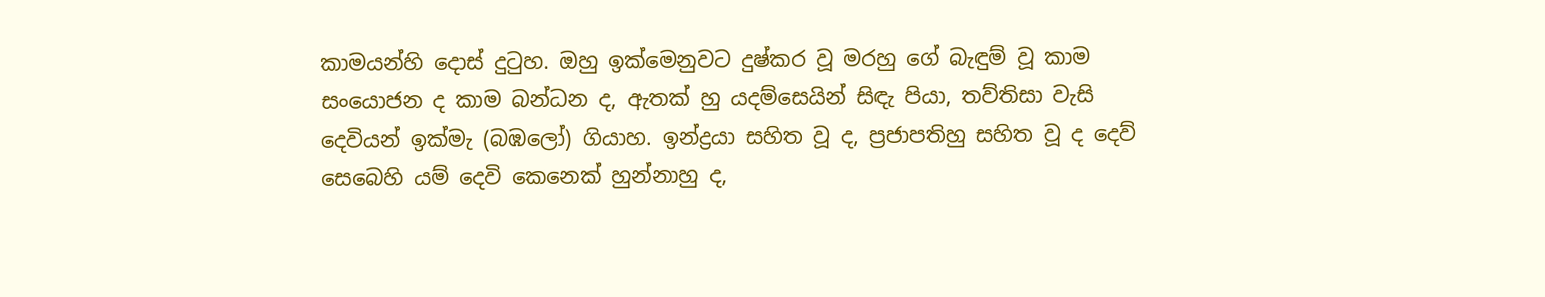කාමයන්හි දොස් දුටුහ. ඔහු ඉක්මෙනුවට දුෂ්කර වූ මරහු ගේ බැඳුම් වූ කාම සංයොජන ද කාම බන්ධන ද, ඇතක් හු යදම්සෙයින් සිඳැ පියා, තව්තිසා වැසි දෙවියන් ඉක්මැ (බඹලෝ) ගියාහ. ඉන්ද්‍රයා සහිත වූ ද, ප්‍රජාපතිහු සහිත වූ ද දෙව් සෙබෙහි යම් දෙවි කෙනෙක් හුන්නාහු ද,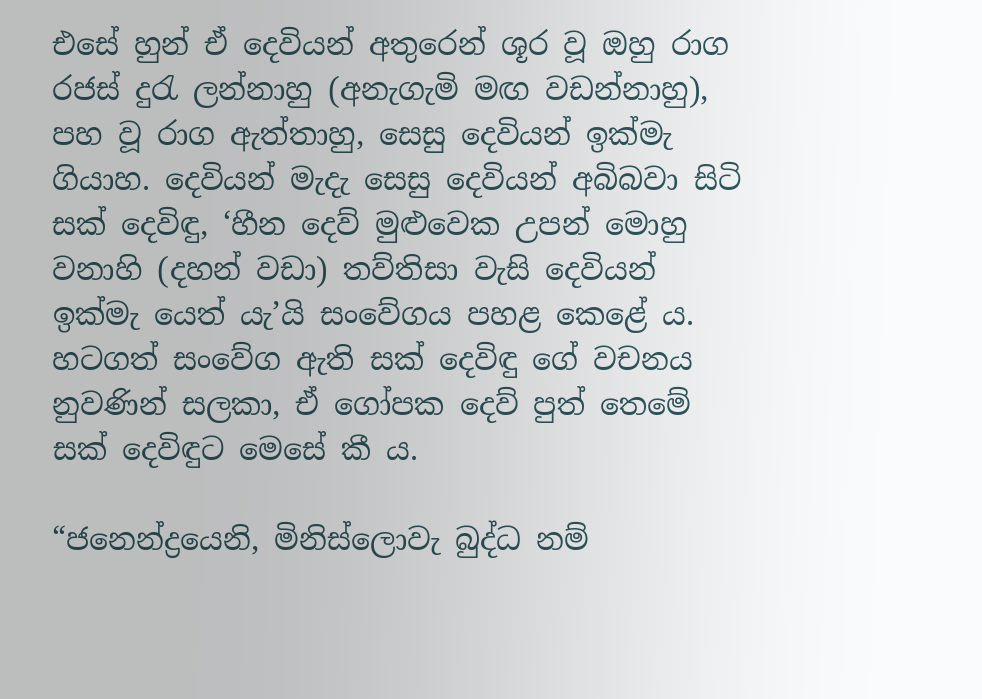එසේ හුන් ඒ දෙවියන් අතුරෙන් ශූර වූ ඔහු රාග රජස් දුරැ ලන්නාහු (අනැගැමි මඟ වඩන්නාහු), පහ වූ රාග ඇත්තාහු, සෙසු දෙවියන් ඉක්මැ ගියාහ. දෙවියන් මැදැ සෙසු දෙවියන් අබිබවා සිටි සක් දෙවිඳු, ‘හීන දෙව් මුළුවෙක උපන් මොහු වනාහි (දහන් වඩා) තව්තිසා වැසි දෙවියන් ඉක්මැ යෙත් යැ’යි සංවේගය පහළ කෙළේ ය. හටගත් සංවේග ඇති සක් දෙවිඳු ගේ වචනය නුවණින් සලකා, ඒ ගෝපක දෙව් පුත් තෙමේ සක් දෙවිඳුට මෙසේ කී ය.

“ජ‍නෙන්ද්‍රයෙනි, මිනිස්ලොවැ බුද්ධ නම්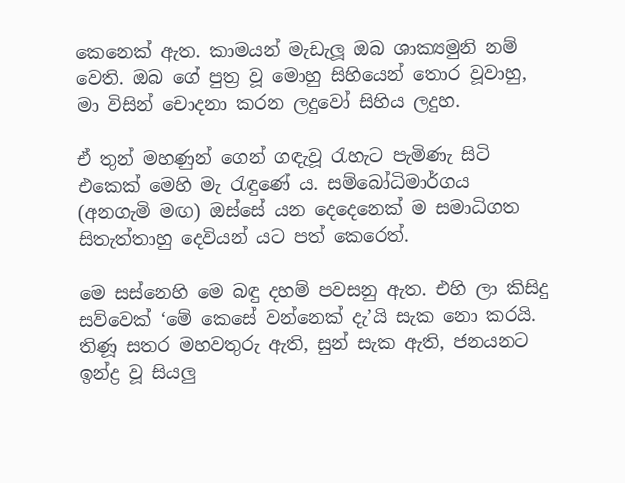කෙනෙක් ඇත. කාමයන් මැඩැලූ ඔබ ශාක්‍යමුනි නම් වෙති. ඔබ ගේ පුත්‍ර වූ මොහු සිහියෙන් තොර වූවාහු, මා විසින් චොදනා කරන ලදුවෝ සිහිය ලදුහ.

ඒ තුන් මහණුන් ගෙන් ගඳැවූ රැහැට පැමිණැ සිටි එකෙක් මෙහි මැ රැඳුණේ ය. සම්බෝධිමාර්ගය (අනගැමි මඟ) ඔස්සේ යන දෙදෙනෙක් ම සමාධිගත සිතැත්තාහු දෙවියන් යට පත් කෙරෙත්.

මෙ සස්නෙහි මෙ බඳු දහම් පවසනු ඇත. එහි ලා කිසිදු සව්වෙක් ‘මේ කෙසේ වන්නෙක් දැ’යි සැක නො කරයි. තිණූ සතර මහවතුරු ඇති, සුන් සැක ඇති, ජනයනට ඉන්ද්‍ර වූ සියලු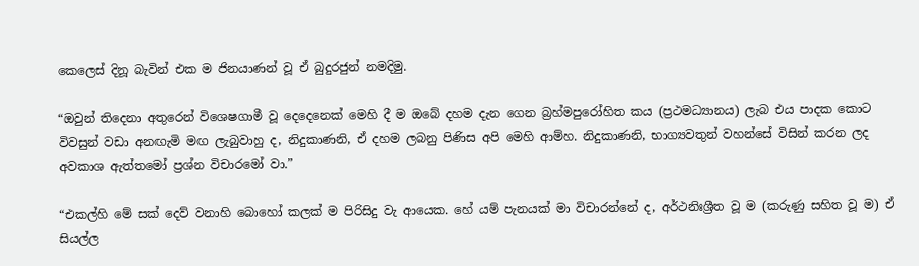කෙලෙස් දිනූ බැවින් එක ම ජිනයාණන් වූ ඒ බුදුරජුන් නමදිමු.

“ඔවුන් තිදෙනා අතුරෙන් විශෙෂගාමී වූ දෙදෙනෙක් මෙහි දී ම ඔබේ දහම දැන ගෙන බ්‍රහ්මපුරෝහිත කය (ප්‍රථමධ්‍යානය) ලැබ එය පාදක කොට විවසුන් වඩා අනඟැමි මඟ ලැබුවාහු ද, නිදුකාණනි, ඒ දහම ලබනු පිණිස අපි මෙහි ආම්හ. නිදුකාණනි, භාග්‍යවතුන් වහන්සේ විසින් කරන ලද අවකාශ ඇත්තමෝ ප්‍රශ්න විචාරමෝ වා.”

“එකල්හි මේ සක් දෙව් වනාහි බොහෝ කලක් ම පිරිසිදු වැ ආයෙක. හේ යම් පැනයක් මා විචාරන්නේ ද, අර්ථනිඃශ්‍රීත වූ ම (කරුණු සහිත වූ ම) ඒ සියල්ල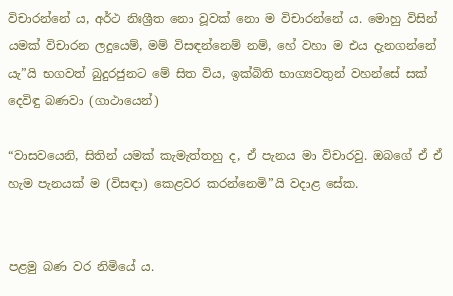විචාරන්නේ ය, අර්ථ නිඃශ්‍රීත නො වූවක් නො ම විචාරන්නේ ය. මොහු විසින් යමක් විචාරන ලදුයෙම්, මම් විසඳන්නෙම් නම්, හේ වහා ම එය දැනගන්නේ යැ”යි භගවත් බුදුරජුනට මේ සිත විය, ඉක්බිති භාග්‍යවතුන් වහන්සේ සක් දෙවිඳු බණවා (ගාථායෙන්)

“වාසවයෙනි, සිතින් යමක් කැමැත්තහු ද, ඒ පැනය මා විචාරවු. ඔබගේ ඒ ඒ හැම පැනයක් ම (විසඳා) කෙළවර කරන්නෙමි”යි වදාළ සේක.


පළමු බණ වර නිමියේ ය.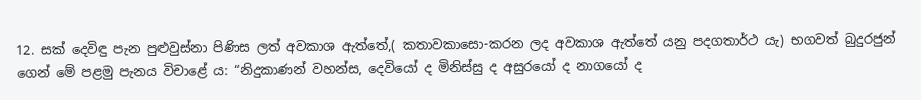12. සක් දෙවිඳු පැන පුළුවුස්නා පිණිස ලත් අවකාශ ඇත්තේ,( කතාවකාසො-කරන ලද අවකාශ ඇත්තේ යනු පදගතාර්ථ යැ) භගවත් බුදුරජුන් ගෙන් මේ පළමු පැනය විචාළේ ය: “නිදුකාණන් වහන්ස, දෙවියෝ ද මිනිස්සු ද අසුරයෝ ද නාගයෝ ද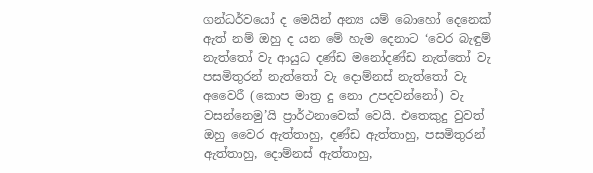ගන්ධර්වයෝ ද මෙයින් අන්‍ය යම් බොහෝ දෙනෙක් ඇත් නම් ඔහු ද යන මේ හැම දෙනාට ‘වෙර බැඳුම් නැත්තෝ වැ ආයුධ දණ්ඩ මනෝදණ්ඩ නැත්තෝ වැ පසමිතුරන් නැත්තෝ වැ දොම්නස් නැත්තෝ වැ අවෛරී (කොප මාත්‍ර දු නො උපදවන්නෝ) වැ වසන්නෙමු’යි ප්‍රාර්ථනාවෙක් වෙයි. එතෙකුදු වුවත් ඔහු වෛර ඇත්තාහු, දණ්ඩ ඇත්තාහු, පසමිතුරන් ඇත්තාහු, දොම්නස් ඇත්තාහු,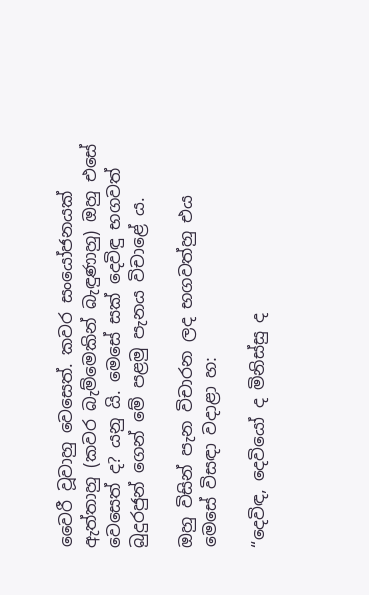වෛරී වූවාහු වෙසෙත්. කවර සංයෝජනයක් ඇත්තාහු (කවර බැම්මෙකින් බැඳුණාහු) ඔහු එසේ වෙසෙත් ද? යනු යි. මෙසේ සක් දෙවිඳු භගවත් බුදුරජුන් ගෙන් මේ පළමු පැනය විචාළේ ය.

ඔහු විසින් පැන විචාරන ලද භගවත්හු එය මෙසේ විසඳා වදාළා හ:

“දෙවිඳ, දෙවියෝ ද මිනිස්සු ද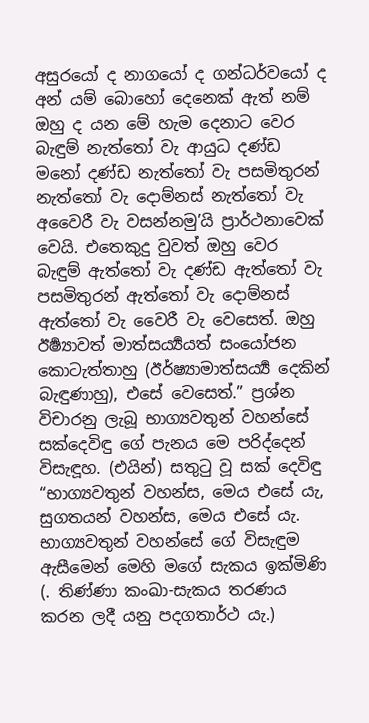අසුරයෝ ද නාගයෝ ද ගන්ධර්වයෝ ද අන් යම් බොහෝ දෙනෙක් ඇත් නම් ඔහු ද යන මේ හැම දෙනාට වෙර බැඳුම් නැත්තෝ වැ ආයුධ දණ්ඩ මනෝ දණ්ඩ නැත්තෝ වැ පසමිතුරන් නැත්තෝ වැ දොම්නස් නැත්තෝ වැ අවෛරී වැ වසන්නමු’යි ප්‍රාර්ථනාවෙක් වෙයි. එතෙකුදු වුවත් ඔහු වෙර බැඳුම් ඇත්තෝ වැ දණ්ඩ ඇත්තෝ වැ පසමිතුරන් ඇත්තෝ වැ දොම්නස් ඇත්තෝ වැ වෛරී වැ වෙසෙත්. ඔහු ඊර්‍ෂ්‍යාවත් මාත්සර්‍ය්‍යයත් සංයෝජන කොටැත්තාහු (ඊර්ෂ්‍යාමාත්සර්‍ය්‍ය දෙකින් බැඳුණාහු), එසේ වෙසෙත්.” ප්‍රශ්න විචාරනු ලැබූ භාග්‍යවතුන් වහන්සේ සක්දෙවිඳු ගේ පැනය මෙ පරිද්දෙන් විසැඳූහ. (එයින්) සතුටු වූ සක් දෙවිඳු “භාග්‍යවතුන් වහන්ස, මෙය එසේ යැ, සුගතයන් වහන්ස, මෙය එසේ යැ. භාග්‍යවතුන් වහන්සේ ගේ විසැඳුම ඇසීමෙන් මෙහි මගේ සැකය ඉක්මිණි (. තිණ්ණා කංඛා-සැකය තරණය කරන ලදී යනු පදගතාර්ථ යැ.)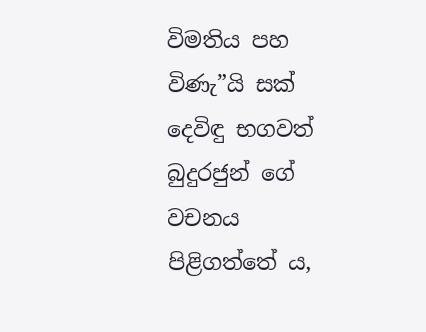විමතිය පහ විණැ”යි සක් දෙවිඳු භගවත් බුදුරජුන් ගේ වචනය පිළිගත්තේ ය,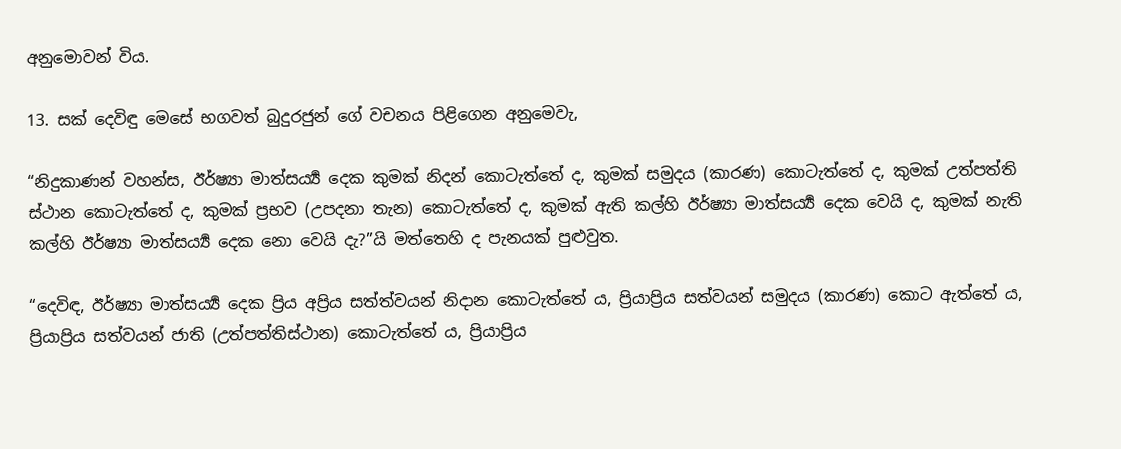අනුමොවන් විය.

13. සක් දෙවිඳු මෙසේ භගවත් බුදුරජුන් ගේ වචනය පිළිගෙන අනුමෙවැ,

“නිදුකාණන් වහන්ස, ඊර්ෂ්‍යා මාත්සර්‍ය්‍ය දෙක කුමක් නිදන් කොටැත්තේ ද, කුමක් සමුදය (කාරණ) කොටැත්තේ ද, කුමක් උත්පත්ති ස්ථාන කොටැත්තේ ද, කුමක් ප්‍රභව (උපදනා තැන) කොටැත්තේ ද, කුමක් ඇති කල්හි ඊර්ෂ්‍යා මාත්සර්‍ය්‍ය දෙක වෙයි ද, කුමක් නැති කල්හි ඊර්ෂ්‍යා මාත්සර්‍ය්‍ය දෙක නො වෙයි දැ?”යි මත්තෙහි ද පැනයක් පුළුවුත.

“දෙවිඳ, ඊර්ෂ්‍යා මාත්සර්‍ය්‍ය දෙක ප්‍රිය අප්‍රිය සත්ත්වයන් නිදාන කොටැත්තේ ය, ප්‍රියාප්‍රිය සත්වයන් සමුදය (කාරණ) කොට ඇත්තේ ය, ප්‍රියාප්‍රිය සත්වයන් ජාති (උත්පත්තිස්ථාන) කොටැත්තේ ය, ප්‍රියාප්‍රිය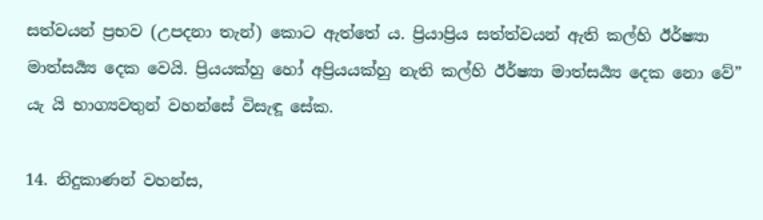සත්වයන් ප්‍රභව (උපදනා තැන්) කොට ඇත්තේ ය. ප්‍රියාප්‍රිය සත්ත්වයන් ඇති කල්හි ඊර්ෂ්‍යා මාත්සර්‍ය්‍ය දෙක වෙයි. ප්‍රියයක්හු හෝ අප්‍රියයක්හු නැති කල්හි ඊර්ෂ්‍යා මාත්සර්‍ය්‍ය දෙක නො වේ” යැ යි භාග්‍යවතුන් වහන්සේ විසැඳූ සේක.

14. නිදුකාණන් වහන්ස,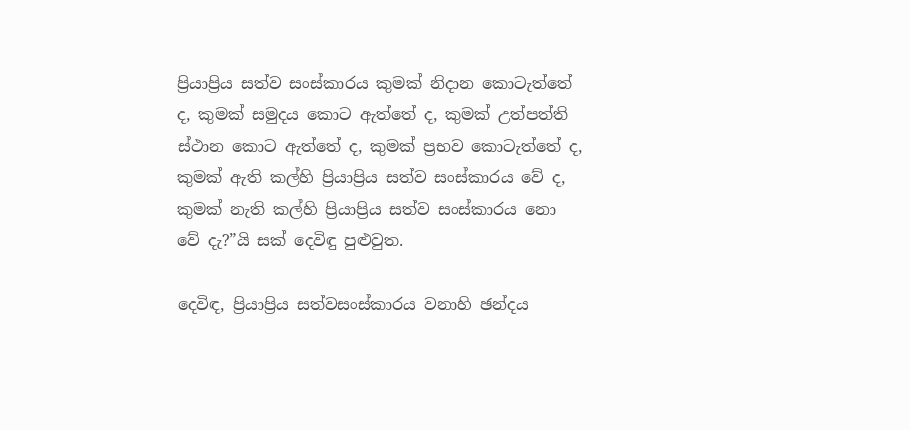ප්‍රියාප්‍රිය සත්ව සංස්කාරය කුමක් නිදාන කොටැත්තේ ද, කුමක් සමුදය කොට ඇත්තේ ද, කුමක් උත්පත්ති ස්ථාන කොට ඇත්තේ ද, කුමක් ප්‍රභව කොටැත්තේ ද, කුමක් ඇති කල්හි ප්‍රියාප්‍රිය සත්ව සංස්කාරය වේ ද, කුමක් නැති කල්හි ප්‍රියාප්‍රිය සත්ව සංස්කාරය නො වේ දැ?”යි සක් දෙවිඳු පුළුවුත.

දෙවිඳ, ප්‍රියාප්‍රිය සත්වසංස්කාරය වනාහි ඡන්දය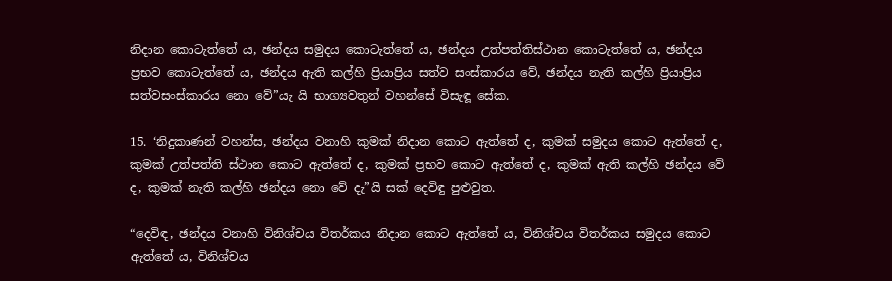නිදාන කොටැත්තේ ය, ඡන්දය සමුදය කොටැත්තේ ය, ඡන්දය උත්පත්තිස්ථාන කොටැත්තේ ය, ඡන්දය ප්‍රභව කොටැත්තේ ය, ඡන්දය ඇති කල්හි ප්‍රියාප්‍රිය සත්ව සංස්කාරය වේ, ඡන්දය නැති කල්හි ප්‍රියාප්‍රිය සත්වසංස්කාරය නො වේ”යැ යි භාග්‍යවතුන් වහන්සේ විසැඳූ සේක.

15. ‘නිදුකාණන් වහන්ස, ඡන්දය වනාහි කුමක් නිදාන කොට ඇත්තේ ද, කුමක් සමුදය කොට ඇත්තේ ද, කුමක් උත්පත්ති ස්ථාන කොට ඇත්තේ ද, කුමක් ප්‍රභව කොට ඇත්තේ ද, කුමක් ඇති කල්හි ඡන්දය වේ ද, කුමක් නැති කල්හි ඡන්දය නො වේ දැ”යි සක් දෙවිඳු පුළුවුත.

“දෙවිඳ, ඡන්දය වනාහි විනිශ්චය විතර්කය නිදාන කොට ඇත්තේ ය, විනිශ්චය විතර්කය සමුදය කොට ඇත්තේ ය, විනිශ්චය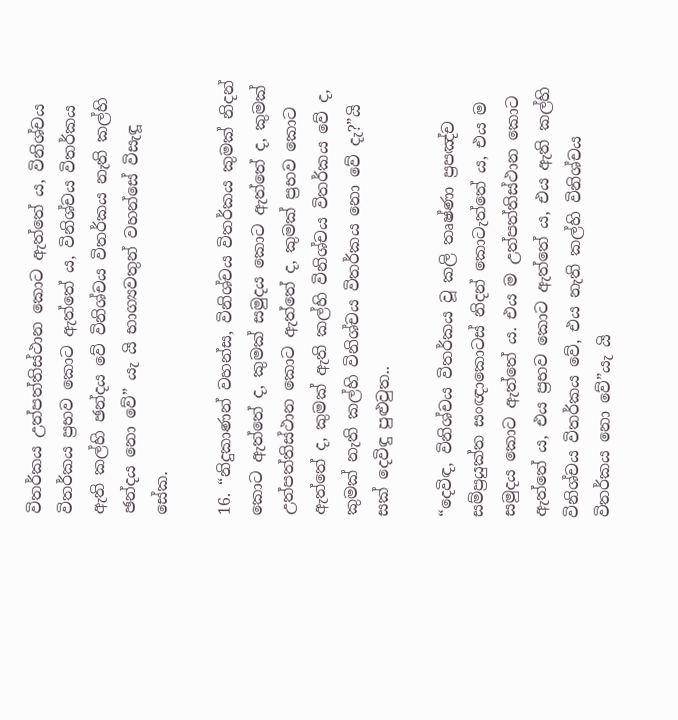විතර්කය උත්පත්තිස්ථාන කොට ඇත්තේ ය, විනිශ්චය විතර්කය ප්‍රභව කොට ඇත්තේ ය, විනිශ්චය විතර්කය ඇති කල්හි ඡන්දය වේ විනිශ්චය විතර්කය නැති කල්හි ඡන්දය නො වේ” යැ යි භාග්‍යවතුන් වහන්සේ විසැඳූ සේක.

16. “නිදුකාණන් වහන්ස, විනිශ්චය විතර්කය කුමක් නිදන් කොට ඇත්තේ ද, කුමක් සමුදය කොට ඇත්තේ ද, කුමක් උත්පත්තිස්ථාන කොට ඇත්තේ ද, කුමක් ප්‍රභව කොට ඇත්තේ ද, කුමක් ඇති කල්හි විනිශ්චය විතර්කය වේ ද, කුමක් නැති කල්හි විනිශ්චය විතර්කය නො වේ දැ?”යි සක් දෙවිඳු පුළුවුත..

“දෙවිඳ, විනිශ්චය විතර්කය වූ කලි තෘෂ්ණා ප්‍රපඤ්ච සම්ප්‍රයුක්ත සංඥාකොටස් නිදන් කොටැත්තේ ය, එය ම සමුදය කොට ඇත්තේ ය. එය ම උත්පත්තිස්ථාන කොට ඇත්තේ ය, එය ප්‍රභව කොට ඇත්තේ ය, එය ඇති කල්හි විනිශ්චය විතර්කය වේ, එය නැති කල්හි විනිශ්චය විතර්කය නො වේ”යැ යි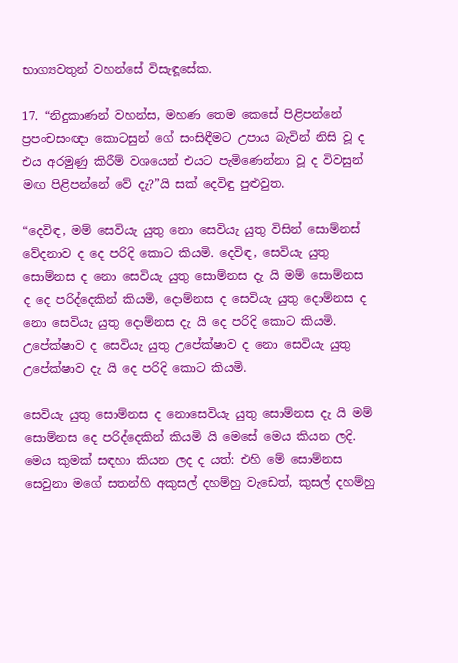භාග්‍යවතුන් වහන්සේ විසැඳූසේක.

17. “නිදුකාණන් වහන්ස, මහණ තෙම කෙසේ පිළිපන්නේ ප්‍රපංචසංඥා කොටසුන් ගේ සංසිඳීමට උපාය බැවින් නිසි වූ ද එය අරමුණු කිරීම් වශයෙන් එයට පැමිණෙන්නා වූ ද විවසුන් මඟ පිළිපන්නේ වේ දැ?”යි සක් දෙවිඳු පුළුවුත.

“දෙවිඳ, මම් සෙවියැ යුතු නො සෙවියැ යුතු විසින් සොම්නස් වේදනාව ද දෙ පරිදි කොට කියමි. දෙවිඳ, සෙවියැ යුතු සොම්නස ද නො සෙවියැ යුතු සොම්නස දැ යි මම් සොම්නස ද දෙ පරිද්දෙකින් කියමි, දොම්නස ද සෙවියැ යුතු දොම්නස ද නො සෙවියැ යුතු දොම්නස දැ යි දෙ පරිදි කොට කියමි. උපේක්ෂාව ද සෙවියැ යුතු උපේක්ෂාව ද නො සෙවියැ යුතු උපේක්ෂාව දැ යි දෙ පරිදි කොට කියමි.

සෙවියැ යුතු සොම්නස ද නොසෙවියැ යුතු සොම්නස දැ යි මම් සොම්නස දෙ පරිද්දෙකින් කියමි යි මෙසේ මෙය කියන ලදි. මෙය කුමක් සඳහා කියන ලද ද යත්: එහි මේ සොම්නස සෙවුනා මගේ සතන්හි අකුසල් දහම්හු වැඩෙත්, කුසල් දහම්හු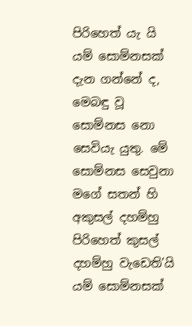පිරිහෙත් යැ යි යම් සොම්නසක් දැන ගන්නේ ද, මෙබඳු වූ සොම්නස නො සෙවියැ යුතු. මේ සොම්නස සෙවුනා මගේ සතන් හි අකුසල් දහම්හු පිරිහෙත් කුසල් දහම්හු වැඩෙති’යි යම් සොම්නසක්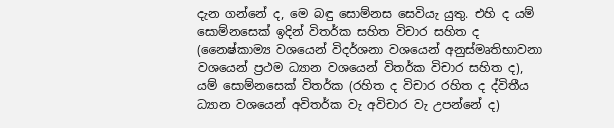දැන ගන්නේ ද, මෙ බඳු සොම්නස සෙවියැ යුතු. එහි ද යම් සොම්නසෙක් ඉදින් විතර්ක සහිත විචාර සහිත ද (නෛෂ්කාම්‍ය වශයෙන් විදර්ශනා වශයෙන් අනුස්මෘතිභාවනා වශයෙන් ප්‍රථම ධ්‍යාන වශයෙන් විතර්ක විචාර සහිත ද), යම් සොම්නසෙක් විතර්ක (රහිත ද විචාර රහිත ද ද්විතීය ධ්‍යාන වශයෙන් අවිතර්ක වැ අවිචාර වැ උපන්නේ ද)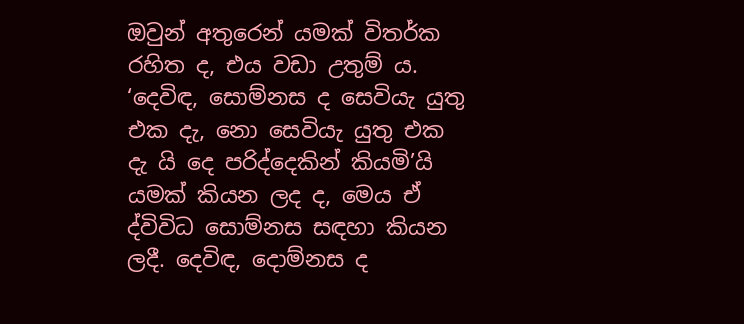ඔවුන් අතුරෙන් යමක් විතර්ක රහිත ද, එය වඩා උතුම් ය. ‘දෙවිඳ, සොම්නස ද සෙවියැ යුතු එක දැ, නො සෙවියැ යුතු එක දැ යි දෙ පරිද්දෙකින් කියමි’යි යමක් කියන ලද ද, මෙය ඒ ද්විවිධ සොම්නස සඳහා කියන ලදී. දෙවිඳ, දොම්නස ද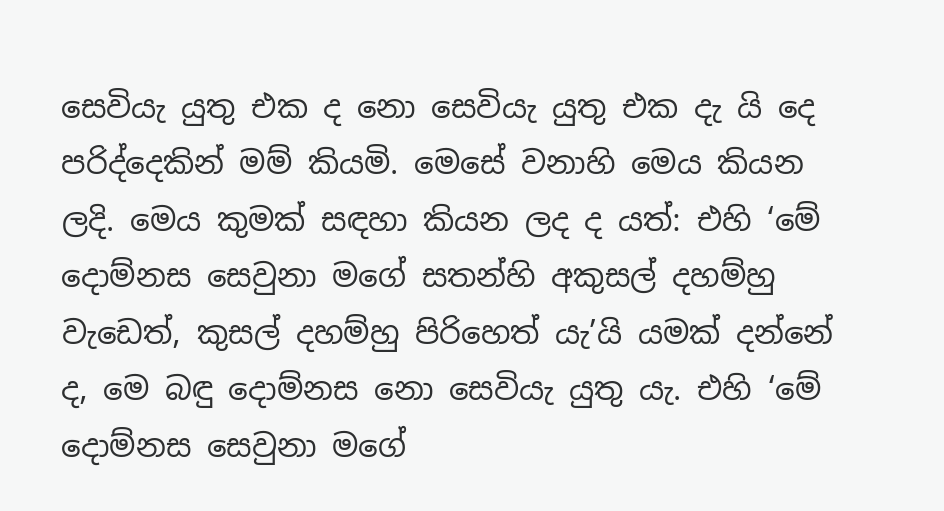සෙවියැ යුතු එක ද නො සෙවියැ යුතු එක දැ යි දෙ පරිද්දෙකින් මම් කියමි. මෙසේ වනාහි මෙය කියන ලදි. මෙය කුමක් සඳහා කියන ලද ද යත්: එහි ‘මේ දොම්නස සෙවුනා මගේ සතන්හි අකුසල් දහම්හු වැඩෙත්, කුසල් දහම්හු පිරිහෙත් යැ’යි යමක් දන්නේ ද, මෙ බඳු දොම්නස නො සෙවියැ යුතු යැ. එහි ‘මේ දොම්නස සෙවුනා මගේ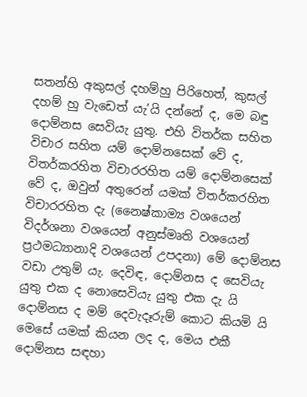සතන්හි අකුසල් දහම්හු පිරිහෙත්, කුසල් දහම් හු වැඩෙත් යැ’යි දන්නේ ද, මෙ බඳු දොම්නස සෙවියැ යුතු. එහි විතර්ක සහිත විචාර සහිත යම් දොම්නසෙක් වේ ද, විතර්කරහිත විචාරරහිත යම් දොම්නසෙක් වේ ද, ඔවුන් අතුරෙන් යමක් විතර්කරහිත විචාරරහිත දැ (නෛෂ්කාම්‍ය වශයෙන් විදර්ශනා වශයෙන් අනුස්මෘති වශයෙන් ප්‍රථමධ්‍යානාදි වශයෙන් උපදනා) මේ දොම්නස වඩා උතුම් යැ. දෙවිඳ, දොම්නස ද සෙවියැ යුතු එක ද නොසෙවියැ යුතු එක දැ යි දොම්නස ද මම් දෙවැදෑරුම් කොට කියමි යි මෙසේ යමක් කියන ලද ද, මෙය එකී දොම්නස සඳහා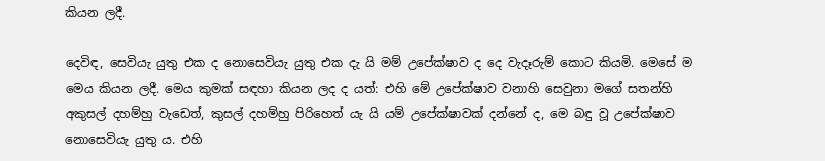කියන ලදී.

දෙවිඳ, සෙවියැ යුතු එක ද නොසෙවියැ යුතු එක දැ යි මම් උපේක්ෂාව ද දෙ වැදෑරුම් කොට කියමි. මෙසේ ම මෙය කියන ලදී. මෙය කුමක් සඳහා කියන ලද ද යත්: එහි මේ උපේක්ෂාව වනාහි සෙවුනා මගේ සතන්හි අකුසල් දහම්හු වැඩෙත්, කුසල් දහම්හු පිරිහෙත් යැ යි යම් උපේක්ෂාවක් දන්නේ ද, මෙ බඳු වූ උපේක්ෂාව නොසෙවියැ යුතු ය. එහි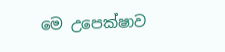මෙ උපෙක්ෂාව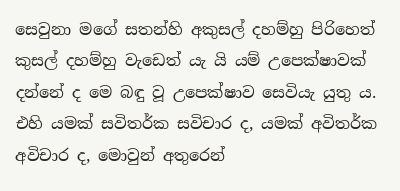සෙවුනා මගේ සතන්හි අකුසල් දහම්හු පිරිහෙත් කුසල් දහම්හු වැඩෙත් යැ යි යම් උපෙක්ෂාවක් දන්නේ ද මෙ බඳු වූ උපෙක්ෂාව සෙවියැ යුතු ය. එහි යමක් සවිතර්ක සවිචාර ද, යමක් අවිතර්ක අවිචාර ද, මොවුන් අතුරෙන්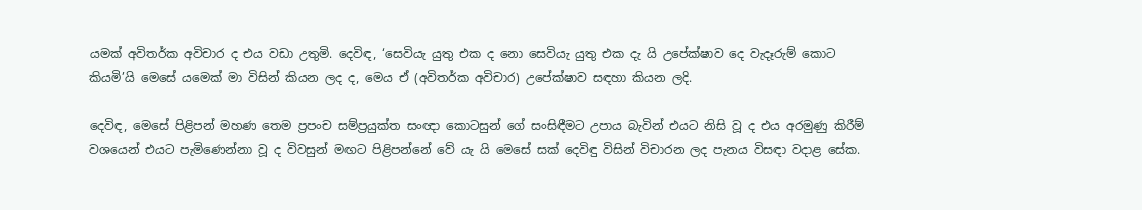යමක් අවිතර්ක අවිචාර ද එය වඩා උතුමි. දෙවිඳ, ‘සෙවියැ යුතු එක ද නො සෙවියැ යුතු එක දැ යි උපේක්ෂාව දෙ වැදෑරුම් කොට කියමි’යි මෙසේ යමෙක් මා විසින් කියන ලද ද, මෙය ඒ (අවිතර්ක අවිචාර) උපේක්ෂාව සඳහා කියන ලදි.

දෙවිඳ, මෙසේ පිළිපන් මහණ තෙම ප්‍රපංච සම්ප්‍රයුක්ත සංඥා කොටසුන් ගේ සංසිඳීමට උපාය බැවින් එයට නිසි වූ ද එය අරමුණු කිරීම් වශයෙන් එයට පැමිණෙන්නා වූ ද විවසුන් මඟට පිළිපන්නේ වේ යැ යි මෙසේ සක් දෙවිඳු විසින් විචාරන ලද පැනය විසඳා වදාළ සේක.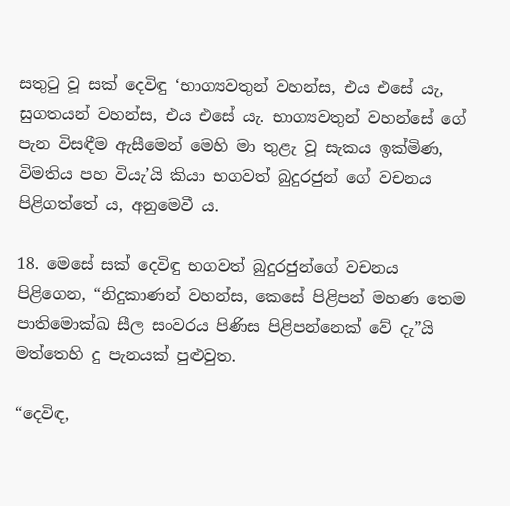සතුටු වූ සක් දෙවිඳු ‘භාග්‍යවතුන් වහන්ස, එය එසේ යැ, සුගතයන් වහන්ස, එය එසේ යැ. භාග්‍යවතුන් වහන්සේ ගේ පැන විසඳීම ඇසීමෙන් මෙහි මා තුළැ වූ සැකය ඉක්මිණ, විමතිය පහ වියැ’යි කියා භගවත් බුදුරජුන් ගේ වචනය පිළිගත්තේ ය, අනුමෙවී ය.

18. මෙසේ සක් දෙවිඳු භගවත් බුදුරජුන්ගේ වචනය පිළිගෙන, “නිදුකාණන් වහන්ස, කෙසේ පිළිපන් මහණ තෙම පාතිමොක්ඛ සීල සංවරය පිණිස පිළිපන්නෙක් වේ දැ”යි මත්තෙහි දු පැනයක් පුළුවුත.

“දෙවිඳ,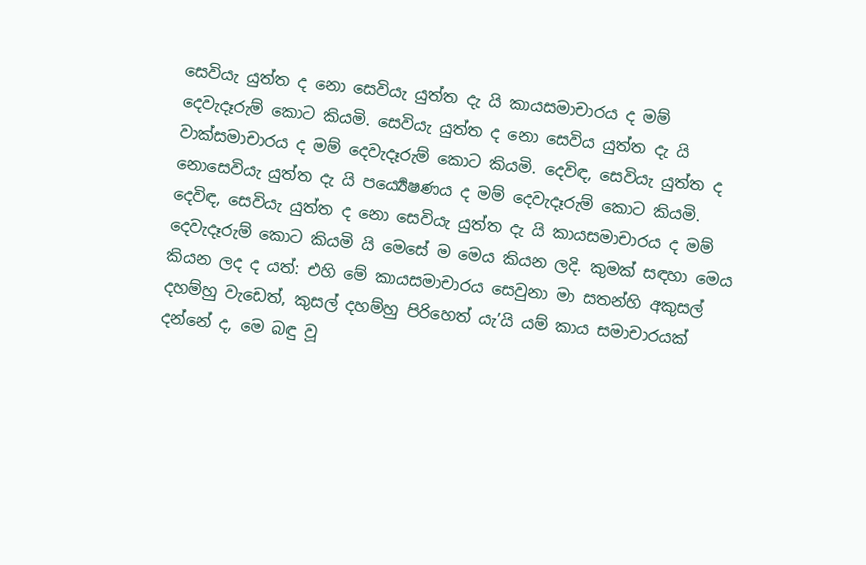සෙවියැ යුත්ත ද නො සෙවියැ යුත්ත දැ යි කායසමාචාරය ද මම් දෙවැදෑරුම් කොට කියමි. සෙවියැ යුත්ත ද නො සෙවිය යුත්ත දැ යි වාක්සමාචාරය ද මම් දෙවැදෑරුම් කොට කියමි. දෙවිඳ, සෙවියැ යුත්ත ද නොසෙවියැ යුත්ත දැ යි පර්‍ය්‍යෙෂණය ද මම් දෙවැදෑරුම් කොට කියමි. දෙවිඳ, සෙවියැ යුත්ත ද නො සෙවියැ යුත්ත දැ යි කායසමාචාරය ද මම් දෙවැදෑරුම් කොට කියමි යි මෙසේ ම මෙය කියන ලදි. කුමක් සඳහා මෙය කියන ලද ද යත්: එහි මේ කායසමාචාරය සෙවුනා මා සතන්හි අකුසල් දහම්හු වැඩෙත්, කුසල් දහම්හු පිරිහෙත් යැ’යි යම් කාය සමාචාරයක් දන්නේ ද, මෙ බඳු වූ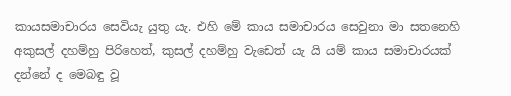කායසමාචාරය සෙවියැ යුතු යැ. එහි මේ කාය සමාචාරය සෙවුනා මා සතනෙහි අකුසල් දහම්හු පිරිහෙත්, කුසල් දහම්හු වැඩෙත් යැ යි යම් කාය සමාචාරයක් දන්නේ ද මෙබඳු වූ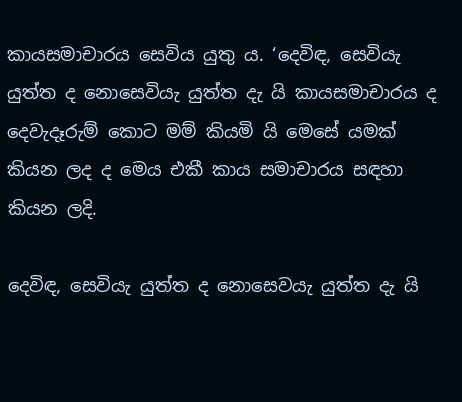කායසමාචාරය සෙවිය යුතු ය. ‘දෙවිඳ, සෙවියැ යුත්ත ද නොසෙවියැ යුත්ත දැ යි කායසමාචාරය ද දෙවැදෑරුම් කොට මම් කියමි යි මෙසේ යමක් කියන ලද ද මෙය එකී කාය සමාචාරය සඳහා කියන ලදි.

දෙවිඳ, සෙවියැ යුත්ත ද නොසෙවයැ යුත්ත දැ යි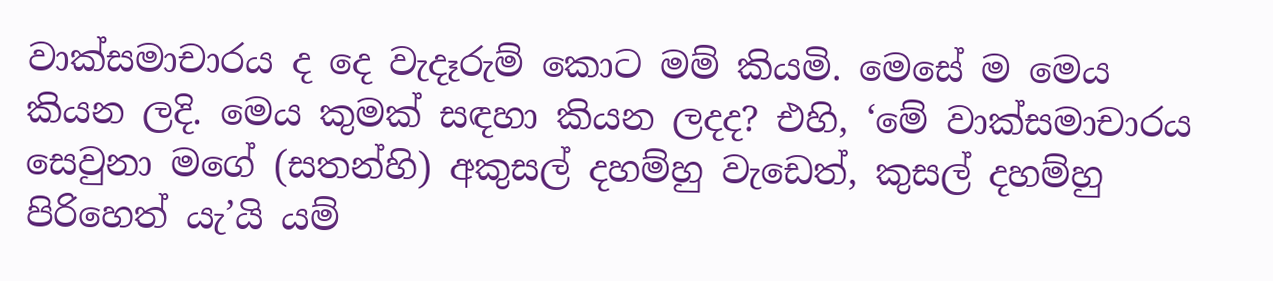වාක්සමාචාරය ද දෙ වැදෑරුම් කොට මම් කියමි. මෙසේ ම මෙය කියන ලදි. මෙය කුමක් සඳහා කියන ලදද? එහි, ‘මේ වාක්සමාචාරය සෙවුනා මගේ (සතන්හි) අකුසල් දහම්හු වැඩෙත්, කුසල් දහම්හු පිරිහෙත් යැ’යි යම්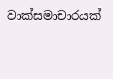වාක්සමාචාරයක්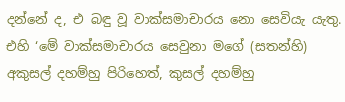දන්නේ ද, එ බඳු වූ වාක්සමාචාරය නො සෙවියැ යැතු. එහි ‘මේ වාක්සමාචාරය සෙවුනා මගේ (සතන්හි) අකුසල් දහම්හු පිරිහෙත්, කුසල් දහම්හු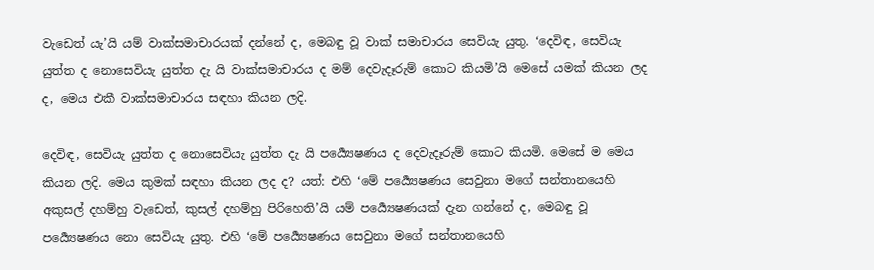වැඩෙත් යැ’යි යම් වාක්සමාචාරයක් දන්නේ ද, මෙබඳු වූ වාක් සමාචාරය සෙවියැ යුතු. ‘දෙවිඳ, සෙවියැ යුත්ත ද නොසෙවියැ යුත්ත දැ යි වාක්සමාචාරය ද මම් දෙවැදෑරුම් කොට කියමි’යි මෙසේ යමක් කියන ලද ද, මෙය එකී වාක්සමාචාරය සඳහා කියන ලදි.

දෙවිඳ, සෙවියැ යුත්ත ද නොසෙවියැ යුත්ත දැ යි පර්‍ය්‍යෙෂණය ද දෙවැදෑරුම් කොට කියමි. මෙසේ ම මෙය කියන ලදි. මෙය කුමක් සඳහා කියන ලද ද? යත්: එහි ‘මේ පර්‍ය්‍යෙෂණය සෙවුනා මගේ සන්තානයෙහි අකුසල් දහම්හු වැඩෙත්, කුසල් දහම්හු පිරිහෙති’යි යම් පර්‍ය්‍යෙෂණයක් දැන ගන්නේ ද, මෙබඳු වූ පර්‍ය්‍යෙෂණය නො සෙවියැ යුතු. එහි ‘මේ පර්‍ය්‍යෙෂණය සෙවුනා මගේ සන්තානයෙහි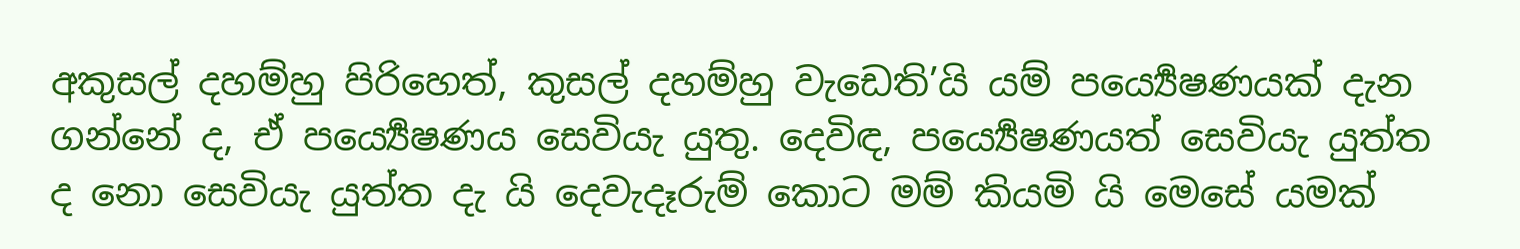අකුසල් දහම්හු පිරිහෙත්, කුසල් දහම්හු වැඩෙති’යි යම් පර්‍ය්‍යෙෂණයක් දැන ගන්නේ ද, ඒ පර්‍ය්‍යෙෂණය සෙවියැ යුතු. දෙවිඳ, පර්‍ය්‍යෙෂණයත් සෙවියැ යුත්ත ද නො සෙවියැ යුත්ත දැ යි දෙවැදෑරුම් කොට මම් කියමි යි මෙසේ යමක්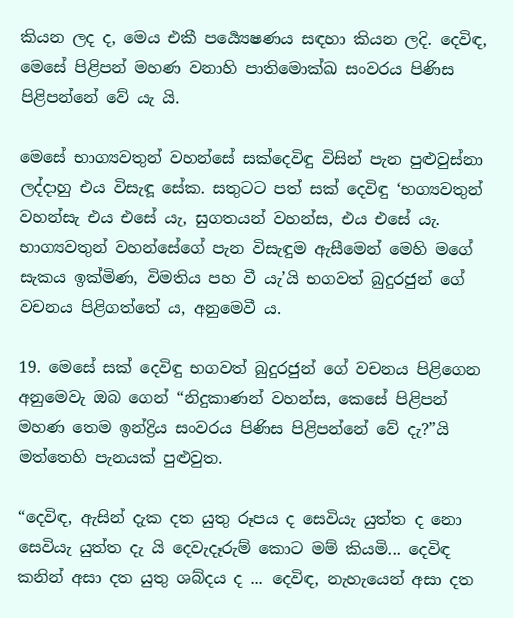කියන ලද ද, මෙය එකී පර්‍ය්‍යෙෂණය සඳහා කියන ලදි. දෙවිඳ, මෙසේ පිළිපන් මහණ වනාහි පාතිමොක්ඛ සංවරය පිණිස පිළිපන්නේ වේ යැ යි.

මෙසේ භාග්‍යවතුන් වහන්සේ සක්දෙවිඳු විසින් පැන පුළුවුස්නා ලද්දාහු එය විසැඳූ සේක. සතුටට පත් සක් දෙවිඳු ‘භග්‍යවතුන් වහන්සැ එය එසේ යැ, සුගතයන් වහන්ස, එය එසේ යැ. භාග්‍යවතුන් වහන්සේගේ පැන විසැඳුම ඇසීමෙන් මෙහි මගේ සැකය ඉක්මිණ, විමතිය පහ වී යැ’යි භගවත් බුදුරජුන් ගේ වචනය පිළිගත්තේ ය, අනුමෙවී ය.

19. මෙසේ සක් දෙවිඳු භගවත් බුදුරජුන් ගේ වචනය පිළිගෙන අනුමෙවැ ඔබ ගෙන් “නිදුකාණන් වහන්ස, කෙසේ පිළිපන් මහණ තෙම ඉන්ද්‍රිය සංවරය පිණිස පිළිපන්නේ වේ දැ?”යි මත්තෙහි පැනයක් පුළුවුත.

“දෙවිඳ, ඇසින් දැක දත යුතු රූපය ද සෙවියැ යුත්ත ද නො සෙවියැ යුත්ත දැ යි දෙවැදෑරුම් කොට මම් කියමි... දෙවිඳ කනින් අසා දත යුතු ශබ්දය ද ... දෙවිඳ, නැහැයෙන් අසා දත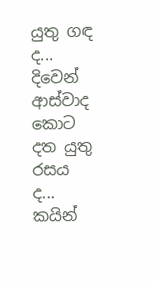යුතු ගඳ ද... දිවෙන් ආස්වාද කොට දත යුතු රසය ද... කයින්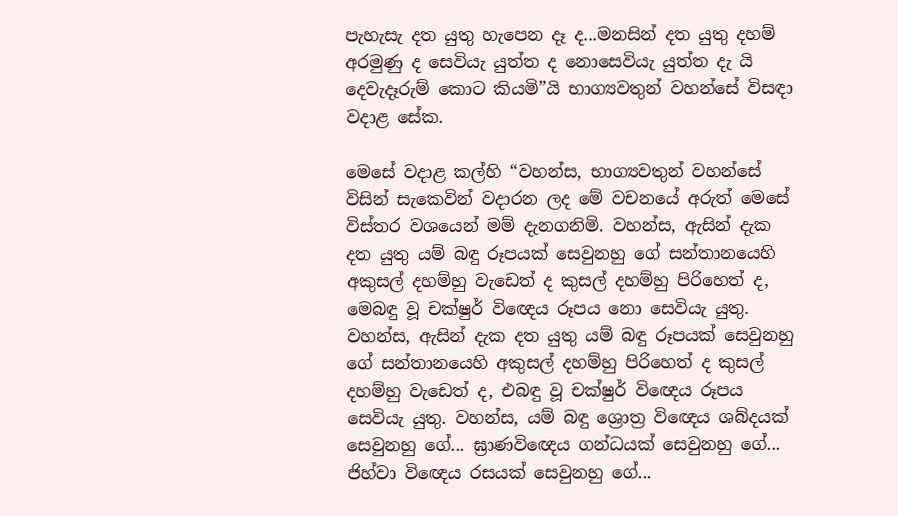පැහැසැ දත යුතු හැපෙන දෑ ද...මනසින් දත යුතු දහම් අරමුණු ද සෙවියැ යුත්ත ද නොසෙවියැ යුත්ත දැ යි දෙවැදෑරුම් කොට කියමි”යි භාග්‍යවතුන් වහන්සේ විසඳා වදාළ සේක.

මෙසේ වදාළ කල්හි “වහන්ස, භාග්‍යවතුන් වහන්සේ විසින් සැකෙවින් වදාරන ලද මේ වචනයේ අරුත් මෙසේ විස්තර වශයෙන් මම් දැනගනිමි. වහන්ස, ඇසින් දැක දත යුතු යම් බඳු රූපයක් සෙවුනහු ගේ සන්තානයෙහි අකුසල් දහම්හු වැඩෙත් ද කුසල් දහම්හු පිරිහෙත් ද, මෙබඳු වූ චක්ෂුර් විඥෙය රූපය නො සෙවියැ යුතු. වහන්ස, ඇසින් දැක දත යුතු යම් බඳු රූපයක් සෙවුනහු ගේ සන්තානයෙහි අකුසල් දහම්හු පිරිහෙත් ද කුසල් දහම්හු වැඩෙත් ද, එබඳු වූ චක්ෂුර් විඥෙය රූපය සෙවියැ යුතු. වහන්ස, යම් බඳු ශ්‍රොත්‍ර විඥෙය ශබ්දයක් සෙවුනහු ගේ... ඝ්‍රාණවිඥෙය ගන්ධයක් සෙවුනහු ගේ... ජිහ්වා විඥෙය රසයක් සෙවුනහු ගේ...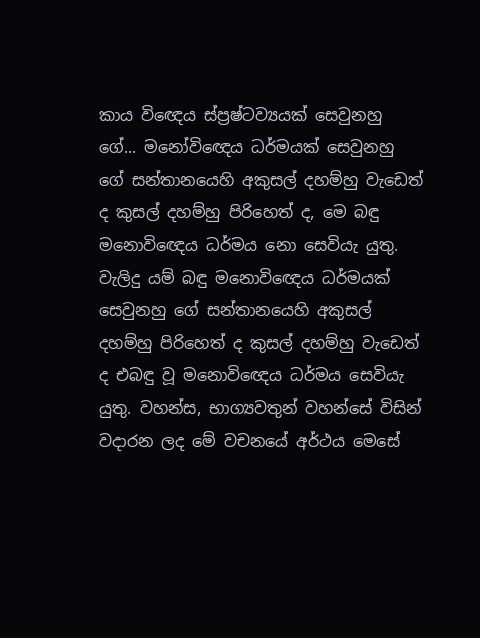කාය විඥෙය ස්ප්‍රෂ්ටව්‍යයක් සෙවුනහු ගේ... මනෝවිඥෙය ධර්මයක් සෙවුනහු ගේ සන්තානයෙහි අකුසල් දහම්හු වැඩෙත් ද කුසල් දහම්හු පිරිහෙත් ද, මෙ බඳු මනොවිඥෙය ධර්මය නො සෙවියැ යුතු. වැලිදු යම් බඳු මනොවිඥෙය ධර්මයක් සෙවුනහු ගේ සන්තානයෙහි අකුසල් දහම්හු පිරිහෙත් ද කුසල් දහම්හු වැඩෙත් ද එබඳු වූ මනොවිඥෙය ධර්මය සෙවියැ යුතු. වහන්ස, භාග්‍යවතුන් වහන්සේ විසින් වදාරන ලද මේ වචනයේ අර්ථය මෙසේ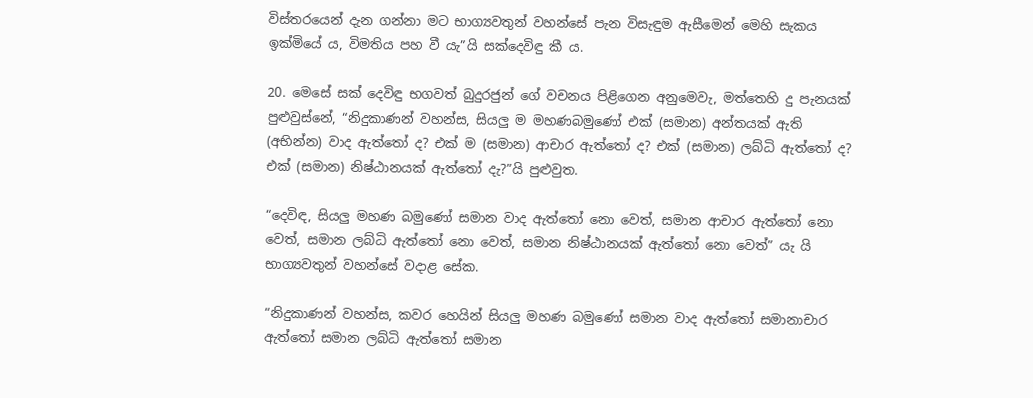විස්තරයෙන් දැන ගන්නා මට භාග්‍යවතුන් වහන්සේ පැන විසැඳුම ඇසීමෙන් මෙහි සැකය ඉක්මියේ ය, විමතිය පහ වී යැ”යි සක්දෙවිඳු කී ය.

20. මෙසේ සක් දෙවිඳු භගවත් බුදුරජුන් ගේ වචනය පිළිගෙන අනුමෙවැ, මත්තෙහි දු පැනයක් පුළුවුස්නේ, “නිදුකාණන් වහන්ස, සියලු ම මහණබමුණෝ එක් (සමාන) අන්තයක් ඇති (අභින්න) වාද ඇත්තෝ ද? එක් ම (සමාන) ආචාර ඇත්තෝ ද? එක් (සමාන) ලබ්ධි ඇත්තෝ ද? එක් (සමාන) නිෂ්ඨානයක් ඇත්තෝ දැ?”යි පුළුවුත.

“දෙවිඳ, සියලු මහණ බමුණෝ සමාන වාද ඇත්තෝ නො වෙත්, සමාන ආචාර ඇත්තෝ නො වෙත්, සමාන ලබ්ධි ඇත්තෝ නො වෙත්, සමාන නිෂ්ඨානයක් ඇත්තෝ නො වෙත්” යැ යි භාග්‍යවතුන් වහන්සේ වදාළ සේක.

“නිදුකාණන් වහන්ස, කවර හෙයින් සියලු මහණ බමුණෝ සමාන වාද ඇත්තෝ සමානාචාර ඇත්තෝ සමාන ලබ්ධි ඇත්තෝ සමාන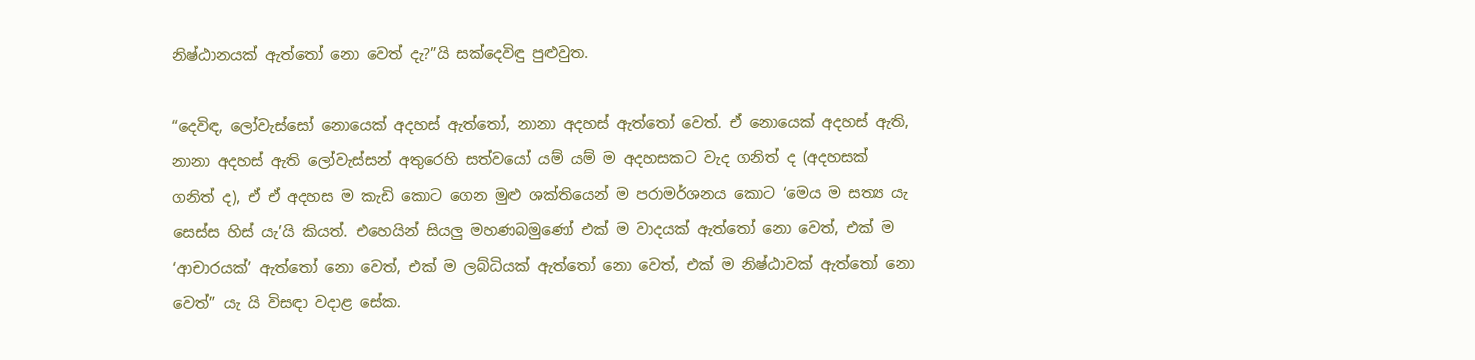නිෂ්ඨානයක් ඇත්තෝ නො වෙත් දැ?”යි සක්දෙවිඳු පුළුවුත.

“දෙවිඳ, ලෝවැස්සෝ නොයෙක් අදහස් ඇත්තෝ, නානා අදහස් ඇත්තෝ වෙත්. ඒ නොයෙක් අදහස් ඇති, නානා අදහස් ඇති ලෝවැස්සන් අතුරෙහි සත්වයෝ යම් යම් ම අදහසකට වැද ගනිත් ද (අදහසක් ගනිත් ද), ඒ ඒ අදහස ම කැඩි කොට ගෙන මුළු ශක්තියෙන් ම පරාමර්ශනය කොට ‘මෙය ම සත්‍ය යැ සෙස්ස හිස් යැ’යි කියත්. එහෙයින් සියලු මහණබමුණෝ එක් ම වාදයක් ඇත්තෝ නො වෙත්, එක් ම ‘ආචාරයක්’ ඇත්තෝ නො වෙත්, එක් ම ලබ්ධියක් ඇත්තෝ නො වෙත්, එක් ම නිෂ්ඨාවක් ඇත්තෝ නො වෙත්” යැ යි විසඳා වදාළ සේක.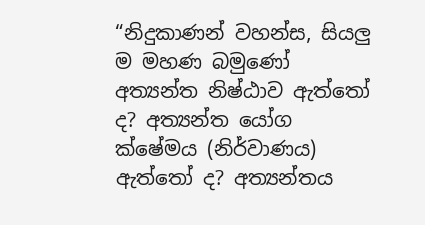“නිදුකාණන් වහන්ස, සියලු ම මහණ බමුණෝ අත්‍යන්ත නිෂ්ඨාව ඇත්තෝ ද? අත්‍යන්ත යෝග ක්ෂේමය (නිර්වාණය) ඇත්තෝ ද? අත්‍යන්තය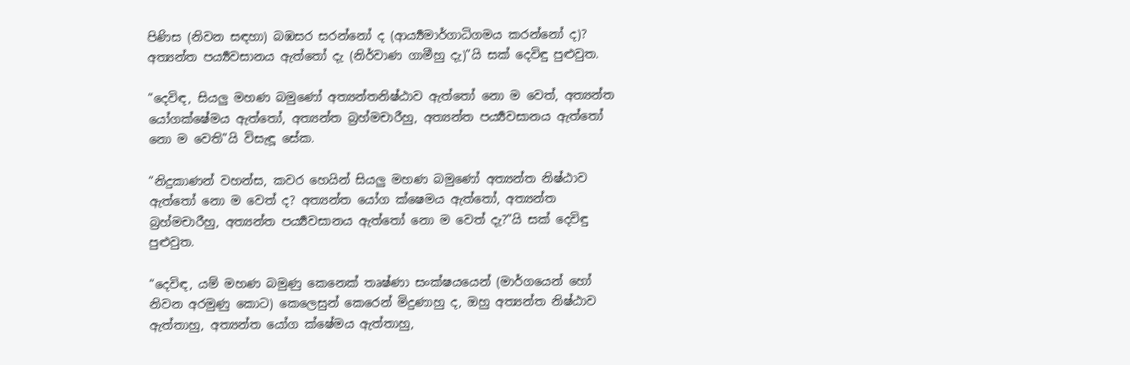පිණිස (නිවන සඳහා) බඹසර සරන්නෝ ද (ආර්‍ය්‍යමාර්ගාධිගමය කරන්නෝ ද)? අත්‍යන්ත පර්‍ය්‍යවසානය ඇත්තෝ දැ (නිර්වාණ ගාමීහු දැ)”යි සක් දෙවිඳු පුළුවුත.

“දෙවිඳ, සියලු මහණ බමුණෝ අත්‍යන්තනිෂ්ඨාව ඇත්තෝ නො ම වෙත්, අත්‍යන්ත යෝගක්ෂේමය ඇත්තෝ, අත්‍යන්ත බ්‍රහ්මචාරීහු, අත්‍යන්ත පර්‍ය්‍යවසානය ඇත්තෝ නො ම වෙති”යි විසැඳූ සේක.

“නිදුකාණන් වහන්ස, කවර හෙයින් සියලු මහණ බමුණෝ අත්‍යන්ත නිෂ්ඨාව ඇත්තෝ නො ම වෙත් ද? අත්‍යන්ත යෝග ක්ෂෙමය ඇත්තෝ, අත්‍යන්ත බ්‍රහ්මචාරීහු, අත්‍යන්ත පර්‍ය්‍යවසානය ඇත්තෝ නො ම වෙත් දැ?”යි සක් දෙවිඳු පුළුවුත.

“දෙවිඳ, යම් මහණ බමුණු කෙනෙක් තෘෂ්ණා සංක්ෂයයෙන් (මාර්ගයෙන් හෝ නිවන අරමුණු කොට) කෙලෙසුන් කෙරෙන් මිදුණාහු ද, ඔහු අත්‍යන්ත නිෂ්ඨාව ඇත්තාහු, අත්‍යන්ත යෝග ක්ෂේමය ඇත්තාහු,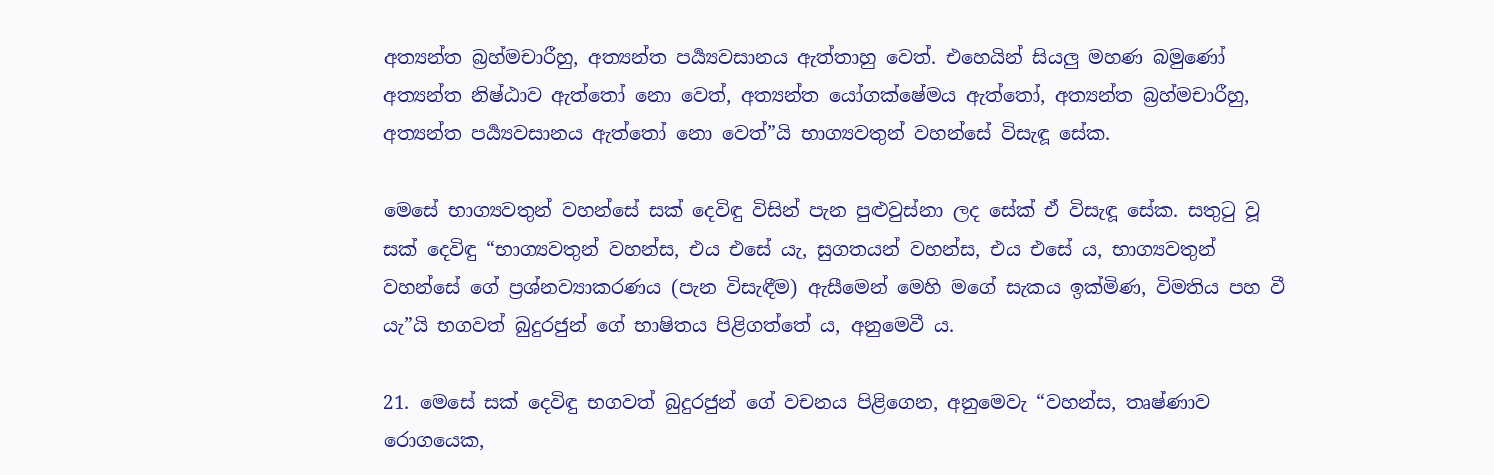අත්‍යන්ත බ්‍රහ්මචාරීහු, අත්‍යන්ත පර්‍ය්‍යවසානය ඇත්තාහු වෙත්. එහෙයින් සියලු මහණ බමුණෝ අත්‍යන්ත නිෂ්ඨාව ඇත්තෝ නො වෙත්, අත්‍යන්ත යෝගක්ෂේමය ඇත්තෝ, අත්‍යන්ත බ්‍රහ්මචාරීහු, අත්‍යන්ත පර්‍ය්‍යවසානය ඇත්තෝ නො වෙත්”යි භාග්‍යවතුන් වහන්සේ විසැඳූ සේක.

මෙසේ භාග්‍යවතුන් වහන්සේ සක් දෙවිඳු විසින් පැන පුළුවුස්නා ලද සේක් ඒ විසැඳූ සේක. සතුටු වූ සක් දෙවිඳු “භාග්‍යවතුන් වහන්ස, එය එසේ යැ, සුගතයන් වහන්ස, එය එසේ ය, භාග්‍යවතුන් වහන්සේ ගේ ප්‍රශ්නව්‍යාකරණය (පැන විසැඳීම) ඇසීමෙන් මෙහි මගේ සැකය ඉක්මිණ, විමතිය පහ වී යැ”යි භගවත් බුදුරජුන් ගේ භාෂිතය පිළිගත්තේ ය, අනුමෙවී ය.

21. මෙසේ සක් දෙවිඳු භගවත් බුදුරජුන් ගේ වචනය පිළිගෙන, අනුමෙවැ “වහන්ස, තෘෂ්ණාව රොගයෙක,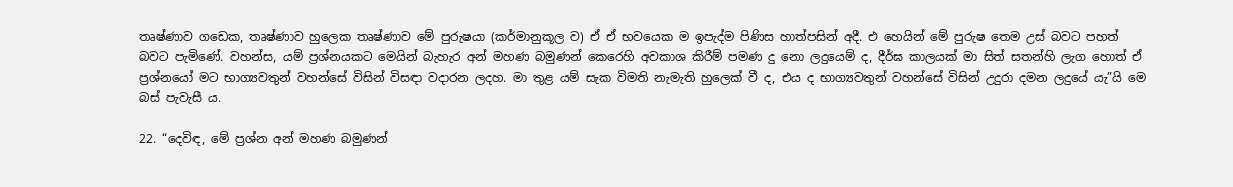තෘෂ්ණාව ගඩෙක, තෘෂ්ණාව හුලෙක තෘෂ්ණාව මේ පුරුෂයා (කර්මානුකූල ව) ඒ ඒ භවයෙක ම ඉපැද්ම පිණිස හාත්පසින් අදී. එ හෙයින් මේ පුරුෂ තෙම උස් බවට පහත් බවට පැමිණේ. වහන්ස, යම් ප්‍රශ්නයකට මෙයින් බැහැර අන් මහණ බමුණන් කෙරෙහි අවකාශ කිරීම් පමණ දු නො ලදුයෙම් ද, දීර්ඝ කාලයක් මා සිත් සතන්හි ලැග හොත් ඒ ප්‍රශ්නයෝ මට භාග්‍යවතුන් වහන්සේ විසින් විසඳා වදාරන ලදහ. මා තුළ යම් සැක විමති නැමැති හුලෙක් වී ද, එය ද භාග්‍යවතුන් වහන්සේ විසින් උදුරා දමන ලදුයේ යැ”යි මෙ බස් පැවැසී ය.

22. “දෙවිඳ, මේ ප්‍රශ්න අන් මහණ බමුණන්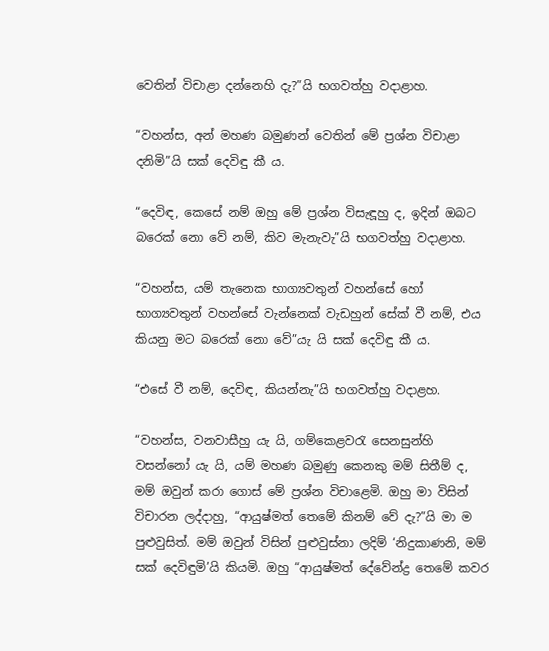වෙතින් විචාළා දන්නෙහි දැ?”යි භගවත්හු වදාළාහ.

“වහන්ස, අන් මහණ බමුණන් වෙතින් මේ ප්‍රශ්න විචාළා දනිමි”යි සක් දෙවිඳු කී ය.

“දෙවිඳ, කෙසේ නම් ඔහු මේ ප්‍රශ්න විසැඳූහු ද, ඉදින් ඔබට බරෙක් නො වේ නම්, කිව මැනැවැ”යි භගවත්හු වදාළාහ.

“වහන්ස, යම් තැනෙක භාග්‍යවතුන් වහන්සේ හෝ භාග්‍යවතුන් වහන්සේ වැන්නෙක් වැඩහුන් සේක් වී නම්, එය කියනු මට බරෙක් නො වේ”යැ යි සක් දෙවිඳු කී ය.

“එසේ වී නම්, දෙවිඳ, කියන්නැ”යි භගවත්හු වදාළහ.

“වහන්ස, වනවාසීහු යැ යි, ගම්කෙළවරැ සෙනසුන්හි වසන්නෝ යැ යි, යම් මහණ බමුණු කෙනකු මම් සිතීම් ද, මම් ඔවුන් කරා ගොස් මේ ප්‍රශ්න විචාළෙමි. ඔහු මා විසින් විචාරන ලද්දාහු, “ආයුෂ්මත් තෙමේ කිනම් වේ දැ?”යි මා ම පුළුවුසිත්. මම් ඔවුන් විසින් පුළුවුස්නා ලදිම් ‘නිදුකාණනි, මම් සක් දෙවිඳුමි’යි කියමි. ඔහු “ආයුෂ්මත් දේවේන්ද්‍ර තෙමේ කවර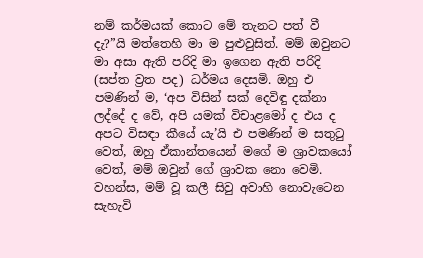නම් කර්මයක් කොට මේ තැනට පත් වී දැ?”යි මත්තෙහි මා ම පුළුවුසිත්. මම් ඔවුනට මා අසා ඇති පරිදි මා ඉගෙන ඇති පරිදි (සප්ත ව්‍රත පද) ධර්මය දෙසමි. ඔහු එ පමණින් ම, ‘අප විසින් සක් දෙවිඳු දක්නා ලද්දේ ද වේ, අපි යමක් විචාළමෝ ද එය ද අපට විසඳා කීයේ යැ’යි එ පමණින් ම සතුටු වෙත්, ඔහු ඒකාන්තයෙන් මගේ ම ශ්‍රාවකයෝ වෙත්, මම් ඔවුන් ගේ ශ්‍රාවක නො වෙමි. වහන්ස, මම් වූ කලී සිවු අවාහි නොවැටෙන සැහැවි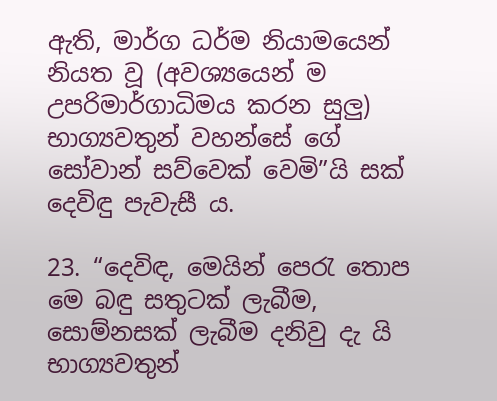ඇති, මාර්ග ධර්ම නියාමයෙන් නියත වූ (අවශ්‍යයෙන් ම උපරිමාර්ගාධිමය කරන සුලු) භාග්‍යවතුන් වහන්සේ ගේ සෝවාන් සව්වෙක් වෙමි”යි සක් දෙවිඳු පැවැසී ය.

23. “දෙවිඳ, මෙයින් පෙරැ තොප මෙ බඳු සතුටක් ලැබීම, සොම්නසක් ලැබීම දනිවු දැ යි භාග්‍යවතුන්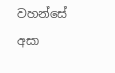වහන්සේ අසා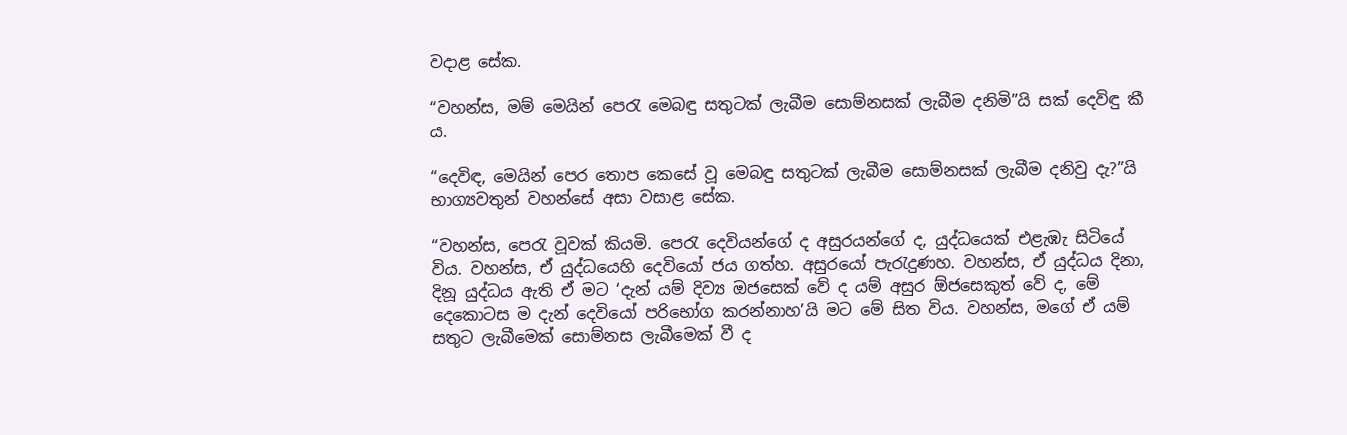වදාළ සේක.

“වහන්ස, මම් මෙයින් පෙරැ මෙබඳු සතුටක් ලැබීම සොම්නසක් ලැබීම දනිමි”යි සක් දෙවිඳු කී ය.

“දෙවිඳ, මෙයින් පෙර තොප කෙසේ වූ මෙබඳු සතුටක් ලැබීම සොම්නසක් ලැබීම දනිවු දැ?”යි භාග්‍යවතුන් වහන්සේ අසා වසාළ සේක.

“වහන්ස, පෙරැ වූවක් කියමි. පෙරැ දෙවියන්ගේ ද අසුරයන්ගේ ද, යුද්ධයෙක් එළැඹැ සිටියේ විය. වහන්ස, ඒ යුද්ධයෙහි දෙවියෝ ජය ගත්හ. අසුරයෝ පැරැදුණහ. වහන්ස, ඒ යුද්ධය දිනා, දිනූ යුද්ධය ඇති ඒ මට ‘දැන් යම් දිව්‍ය ඔජසෙක් වේ ද යම් අසුර ඕජසෙකුත් වේ ද, මේ දෙකොටස ම දැන් දෙවියෝ පරිභෝග කරන්නාහ’යි මට මේ සිත විය. වහන්ස, මගේ ඒ යම් සතුට ලැබීමෙක් සොම්නස ලැබීමෙක් වී ද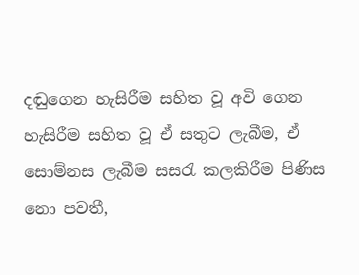දඬුගෙන හැසිරීම සහිත වූ අවි ගෙන හැසිරීම සහිත වූ ඒ සතුට ලැබීම, ඒ සොම්නස ලැබීම සසරැ කලකිරීම පිණිස නො පවතී,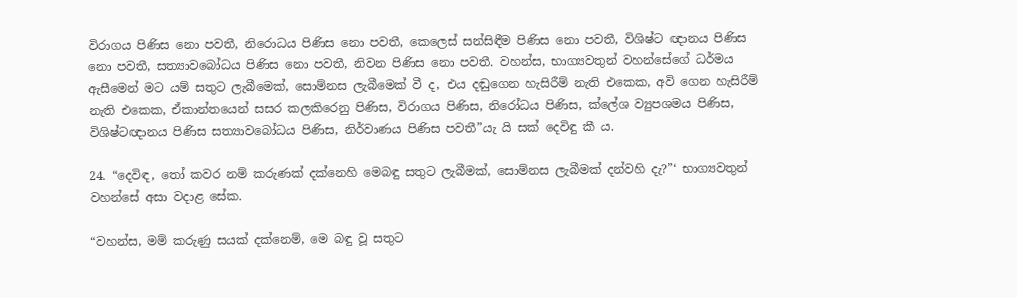විරාගය පිණිස නො පවතී, නිරොධය පිණිස නො පවතී, කෙලෙස් සන්සිඳීම පිණිස නො පවතී, විශිෂ්ට ඥානය පිණිස නො පවතී, සත්‍යාවබෝධය පිණිස නො පවතී, නිවන පිණිස නො පවතී. වහන්ස, භාග්‍යවතුන් වහන්සේගේ ධර්මය ඇසීමෙන් මට යම් සතුට ලැබීමෙක්, සොම්නස ලැබීමෙක් වී ද, එය දඬුගෙන හැසිරීම් නැති එකෙක, අවි ගෙන හැසිරීම් නැති එකෙක, ඒකාන්තයෙන් සසර කලකිරෙනු පිණිස, විරාගය පිණිස, නිරෝධය පිණිස, ක්ලේශ ව්‍යුපශමය පිණිස, විශිෂ්ටඥානය පිණිස සත්‍යාවබෝධය පිණිස, නිර්වාණය පිණිස පවතී”යැ යි සක් දෙවිඳු කී ය.

24. “දෙවිඳ, තෝ කවර නම් කරුණක් දක්නෙහි මෙබඳු සතුට ලැබීමක්, සොම්නස ලැබීමක් දන්වහි දැ?”‘ භාග්‍යවතුන් වහන්සේ අසා වදාළ සේක.

“වහන්ස, මම් කරුණු සයක් දක්නෙම්, මෙ බඳු වූ සතුට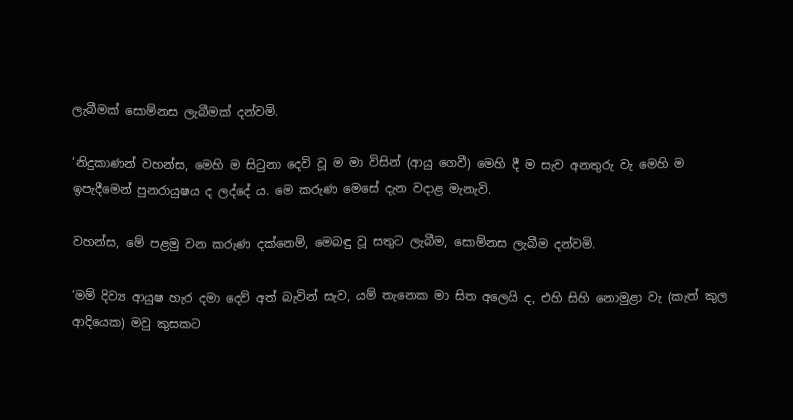ලැබීමක් සොම්නස ලැබීමක් දන්වමි.

‘නිදුකාණන් වහන්ස, මෙහි ම සිටුනා දෙවි වූ ම මා විසින් (ආයු ගෙවී) මෙහි දී ම සැව අනතුරු වැ මෙහි ම ඉපැදීමෙන් පුනරායුෂය ද ලද්දේ ය. මෙ කරුණ මෙසේ දැන වදාළ මැනැවි.

වහන්ස, මේ පළමු වන කරුණ දක්නෙම්, මෙබඳු වූ සතුට ලැබීම, සොම්නස ලැබීම දන්වමි.

‘මම් දිව්‍ය ආයුෂ හැර දමා දෙව් අත් බැවින් සැව, යම් තැනෙක මා සිත අලෙයි ද, එහි සිහි නොමුළා වැ (කැත් කුල ආදියෙක) මවු කුසකට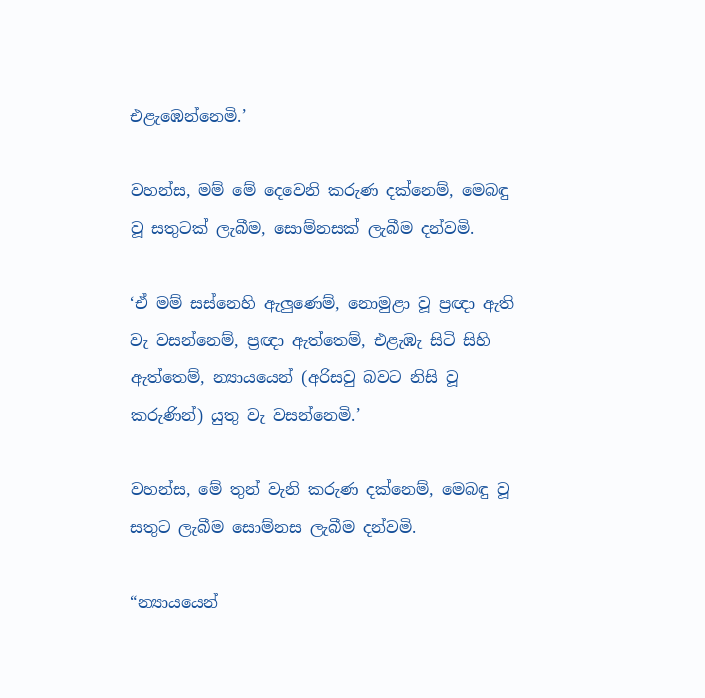එළැඹෙන්නෙමි.’

වහන්ස, මම් මේ දෙවෙනි කරුණ දක්නෙම්, මෙබඳු වූ සතුටක් ලැබීම, සොම්නසක් ලැබීම දන්වමි.

‘ඒ මම් සස්නෙහි ඇලුණෙම්, නොමුළා වූ ප්‍රඥා ඇති වැ වසන්නෙම්, ප්‍රඥා ඇත්තෙම්, එළැඹැ සිටි සිහි ඇත්තෙම්, න්‍යායයෙන් (අරිසවු බවට නිසි වූ කරුණින්) යුතු වැ වසන්නෙමි.’

වහන්ස, මේ තුන් වැනි කරුණ දක්නෙම්, මෙබඳු වූ සතුට ලැබීම සොම්නස ලැබීම දන්වමි.

“න්‍යායයෙන්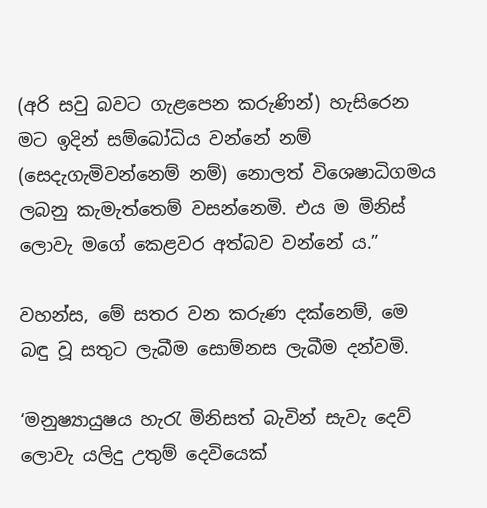(අරි සවු බවට ගැළපෙන කරුණින්) හැසිරෙන මට ඉදින් සම්බෝධිය වන්නේ නම් (සෙදැගැමිවන්නෙම් නම්) නොලත් විශෙෂාධිගමය ලබනු කැමැත්තෙම් වසන්නෙමි. එය ම මිනිස් ලොවැ මගේ කෙළවර අත්බව වන්නේ ය.”

වහන්ස, මේ සතර වන කරුණ දක්නෙම්, මෙ බඳු වූ සතුට ලැබීම සොම්නස ලැබීම දන්වමි.

‘මනුෂ්‍යායුෂය හැරැ මිනිසත් බැවින් සැවැ දෙව් ලොවැ යලිදු උතුම් දෙවියෙක්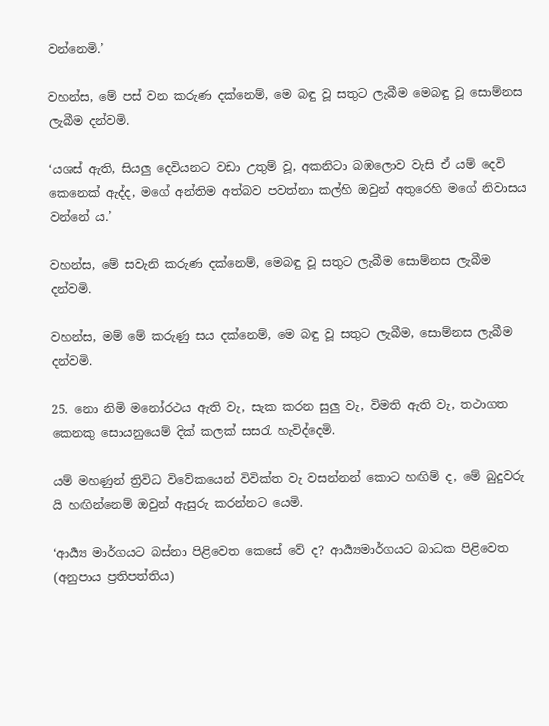වන්නෙමි.’

වහන්ස, මේ පස් වන කරුණ දක්නෙම්, මෙ බඳු වූ සතුට ලැබීම මෙබඳු වූ සොම්නස ලැබීම දන්වමි.

‘යශස් ඇති, සියලු දෙවියනට වඩා උතුම් වූ, අකනිටා බඹලොව වැසි ඒ යම් දෙවි කෙනෙක් ඇද්ද, මගේ අන්තිම අත්බව පවත්නා කල්හි ඔවුන් අතුරෙහි මගේ නිවාසය වන්නේ ය.’

වහන්ස, මේ සවැනි කරුණ දක්නෙම්, මෙබඳු වූ සතුට ලැබීම සොම්නස ලැබීම දන්වමි.

වහන්ස, මම් මේ කරුණු සය දක්නෙම්, මෙ බඳු වූ සතුට ලැබීම, සොම්නස ලැබීම දන්වමි.

25. නො නිමි මනෝරථය ඇති වැ, සැක කරන සුලු වැ, විමති ඇති වැ, තථාගත කෙනකු සොයනුයෙම් දික් කලක් සසරැ හැවිද්දෙමි.

යම් මහණුන් ත්‍රිවිධ විවේකයෙන් විවික්ත වැ වසන්නන් කොට හඟිම් ද, මේ බුදුවරු යි හඟින්නෙම් ඔවුන් ඇසුරු කරන්නට යෙමි.

‘ආර්‍ය්‍ය මාර්ගයට බස්නා පිළිවෙත කෙසේ වේ ද? ආර්‍ය්‍යමාර්ගයට බාධක පිළිවෙත (අනුපාය ප්‍රතිපත්තිය)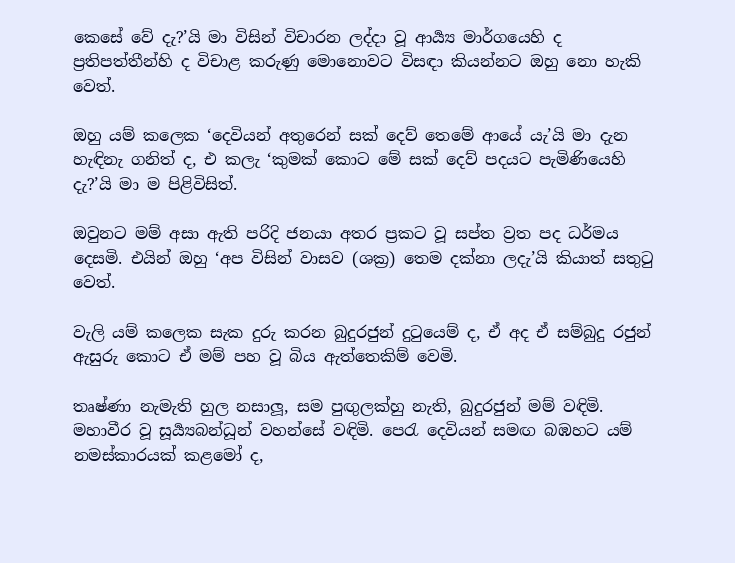කෙසේ වේ දැ?’යි මා විසින් විචාරන ලද්දා වූ ආර්‍ය්‍ය මාර්ගයෙහි ද ප්‍රතිපත්තීන්හි ද විචාළ කරුණු මොනොවට විසඳා කියන්නට ඔහු නො හැකි වෙත්.

ඔහු යම් කලෙක ‘දෙවියන් අතුරෙන් සක් දෙව් තෙමේ ආයේ යැ’යි මා දැන හැඳිනැ ගනිත් ද, එ කලැ ‘කුමක් කොට මේ සක් දෙව් පදයට පැමිණියෙහි දැ?’යි මා ම පිළිවිසිත්.

ඔවුනට මම් අසා ඇති පරිදි ජනයා අතර ප්‍රකට වූ සප්ත ව්‍රත පද ධර්මය දෙසමි. එයින් ඔහු ‘අප විසින් වාසව (ශක්‍ර) තෙම දක්නා ලදැ’යි කියාත් සතුටු වෙත්.

වැලි යම් කලෙක සැක දුරු කරන බුදුරජුන් දුටුයෙම් ද, ඒ අද ඒ සම්බුදු රජුන් ඇසුරු කොට ඒ මම් පහ වූ බිය ඇත්තෙකිම් වෙමි.

තෘෂ්ණා නැමැති හුල නසාලූ, සම පුඟුලක්හු නැති, බුදුරජුන් මම් වඳිමි. මහාවීර වූ සූර්‍ය්‍යබන්ධූන් වහන්සේ වඳිමි. පෙරැ දෙවියන් සමඟ බඹහට යම් නමස්කාරයක් කළමෝ ද,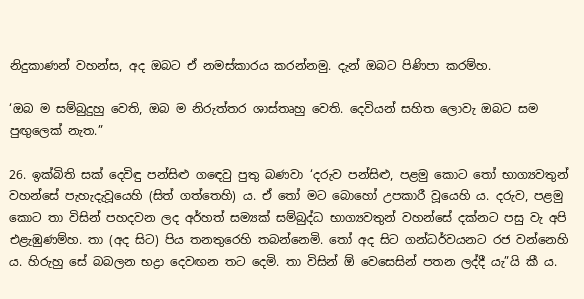නිදුකාණන් වහන්ස, අද ඔබට ඒ නමස්කාරය කරන්නමු. දැන් ඔබට පිණිපා කරම්හ.

‘ඔබ ම සම්බුදුහු වෙති, ඔබ ම නිරුත්තර ශාස්තෘහු වෙති. දෙවියන් සහිත ලොවැ ඔබට සම පුඟුලෙක් නැත.”

26. ඉක්බිති සක් දෙවිඳු පන්සිළු ගඳෙවු පුතු බණවා ‘දරුව පන්සිළු, පළමු කොට තෝ භාග්‍යවතුන් වහන්සේ පැහැදැවූයෙහි (සිත් ගත්තෙහි) ය. ඒ තෝ මට බොහෝ උපකාරී වූයෙහි ය. දරුව, පළමු කොට තා විසින් පහදවන ලද අර්හත් සම්‍යක් සම්බුද්ධ භාග්‍යවතුන් වහන්සේ දක්නට පසු වැ අපි එළැඹුණම්හ. තා (අද සිට) පිය තනතුරෙහි තබන්නෙමි. තෝ අද සිට ගන්ධර්වයනට රජ වන්නෙහි ය. හිරුහු සේ බබලන භද්‍රා දෙවඟන තට දෙමි. තා විසින් ඕ වෙසෙසින් පතන ලද්දී යැ”යි කී ය.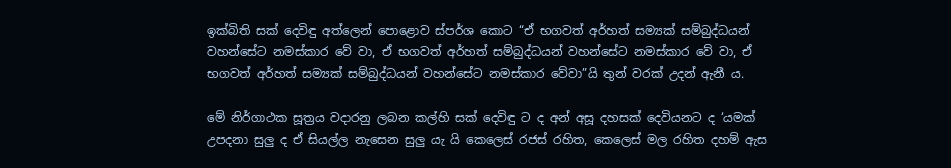ඉක්බිති සක් දෙවිඳු අත්ලෙන් පොළොව ස්පර්ශ කොට “ඒ භගවත් අර්හත් සම්‍යක් සම්බුද්ධයන් වහන්සේට නමස්කාර වේ වා, ඒ භගවත් අර්හත් සම්බුද්ධයන් වහන්සේට නමස්කාර වේ වා, ඒ භගවත් අර්හත් සම්‍යක් සම්බුද්ධයන් වහන්සේට නමස්කාර වේවා”යි තුන් වරක් උදන් ඇනී ය.

මේ නිර්ගාථක සූත්‍රය වදාරනු ලබන කල්හි සක් දෙවිඳු ට ද අන් අසූ දහසක් දෙවියනට ද ‘යමක් උපදනා සුලු ද ඒ සියල්ල නැසෙන සුලු යැ යි කෙලෙස් රජස් රහිත, කෙලෙස් මල රහිත දහම් ඇස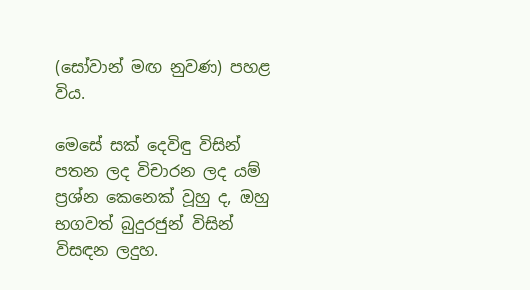(සෝවාන් මඟ නුවණ) පහළ විය.

මෙසේ සක් දෙවිඳු විසින් පතන ලද විචාරන ලද යම් ප්‍රශ්න කෙනෙක් වූහු ද, ඔහු භගවත් බුදුරජුන් විසින් විසඳන ලදුහ.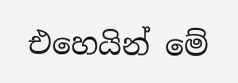එහෙයින් මේ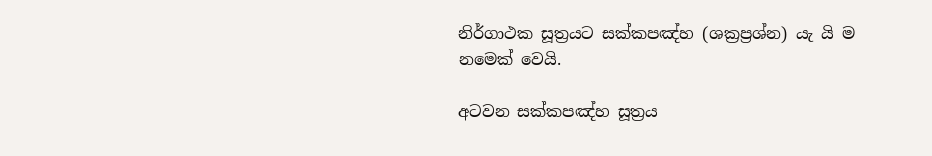නිර්ගාථක සූත්‍රයට සක්කපඤ්හ (ශක්‍රප්‍රශ්න) යැ යි ම නමෙක් වෙයි.

අටවන සක්කපඤ්හ සූත්‍රය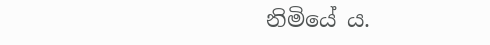නිමියේ ය.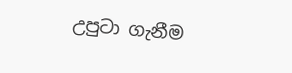උපුටා ගැනීම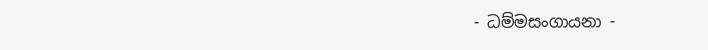- ධම්මසංගායනා -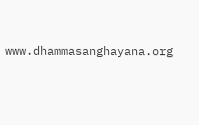www.dhammasanghayana.org